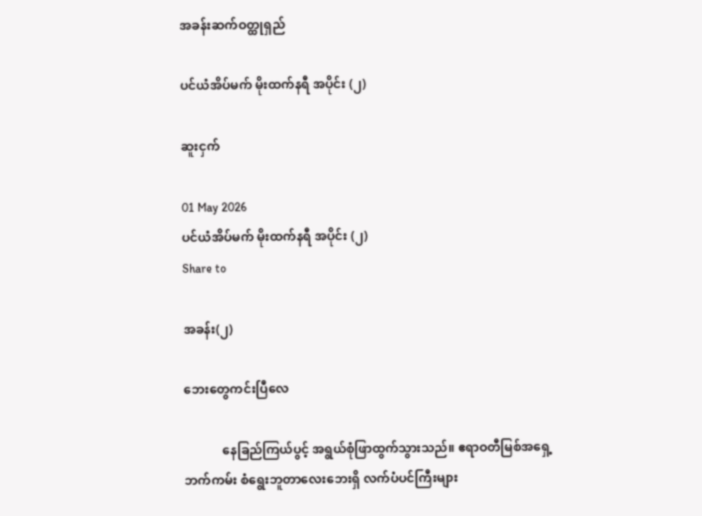အခန်းဆက်ဝတ္ထုရှည်

ပင်ယံအိပ်မက် မိုးထက်နရီ အပိုင်း (၂)

ဆူးငှက်

01 May 2026
ပင်ယံအိပ်မက် မိုးထက်နရီ အပိုင်း (၂)
Share to

အခန်း(၂)

ဘေးတွေကင်းပြီလေ

            နေခြည်ကြယ်ပွင့် အရွယ်စုံဖြာထွက်သွားသည်။ ဧရာဝတီမြစ်အရှေ့ဘက်ကမ်း စံရွေးဘူတာလေးဘေးရှိ လက်ပံပင်ကြီးများ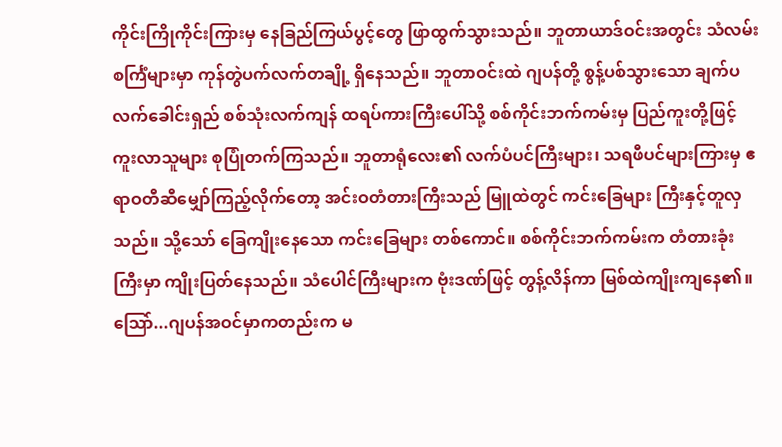ကိုင်းကြိုကိုင်းကြားမှ နေခြည်ကြယ်ပွင့်တွေ ဖြာထွက်သွားသည်။ ဘူတာယာဒ်ဝင်းအတွင်း သံလမ်းစင်္ကြံများမှာ ကုန်တွဲပက်လက်တချို့ ရှိနေသည်။ ဘူတာဝင်းထဲ ဂျပန်တို့ စွန့်ပစ်သွားသော ချက်ပလက်ခေါင်းရှည် စစ်သုံးလက်ကျန် ထရပ်ကားကြီးပေါ်သို့ စစ်ကိုင်းဘက်ကမ်းမှ ပြည်ကူးတို့ဖြင့် ကူးလာသူများ စုပြုံတက်ကြသည်။ ဘူတာရုံလေး၏ လက်ပံပင်ကြီးများ၊ သရဖီပင်များကြားမှ ဧရာဝတီဆီမျှော်ကြည့်လိုက်တော့ အင်းဝတံတားကြီးသည် မြူထဲတွင် ကင်းခြေများ ကြီးနှင့်တူလှသည်။ သို့သော် ခြေကျိုးနေသော ကင်းခြေများ တစ်ကောင်။ စစ်ကိုင်းဘက်ကမ်းက တံတားခုံးကြီးမှာ ကျိုးပြတ်နေသည်။ သံပေါင်ကြီးများက ဗုံးဒဏ်ဖြင့် တွန့်လိန်ကာ မြစ်ထဲကျိုးကျနေ၏။ သြော်...ဂျပန်အဝင်မှာကတည်းက မ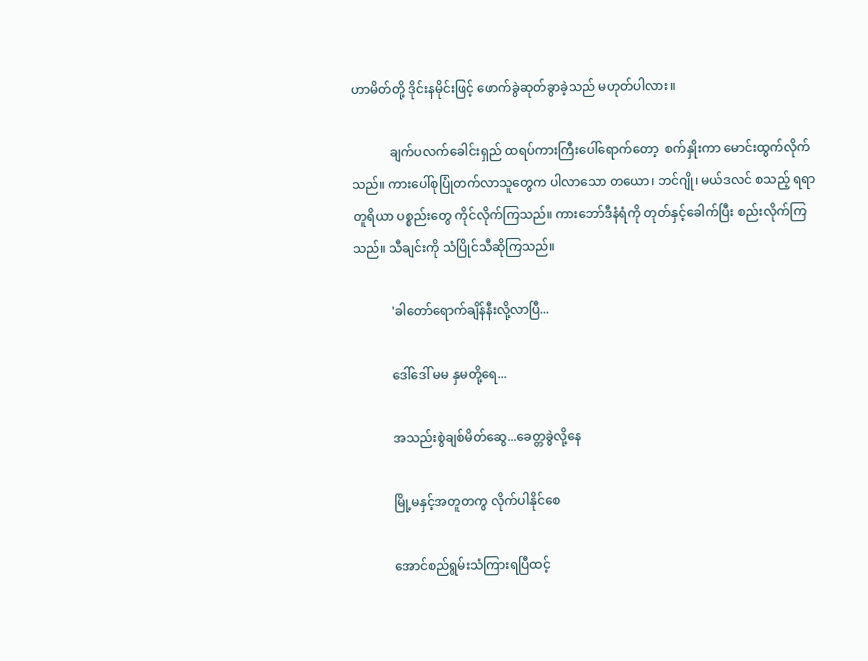ဟာမိတ်တို့ ဒိုင်းနမိုင်းဖြင့် ဖောက်ခွဲဆုတ်ခွာခဲ့သည် မဟုတ်ပါလား။

            ချက်ပလက်ခေါင်းရှည် ထရပ်ကားကြီးပေါ်ရောက်တော့  စက်နှိုးကာ မောင်းထွက်လိုက်သည်။ ကားပေါ်စုပြုံတက်လာသူတွေက ပါလာသော တယော၊ ဘင်ဂျို၊ မယ်ဒလင် စသည့် ရရာတူရိယာ ပစ္စည်းတွေ ကိုင်လိုက်ကြသည်။ ကားဘော်ဒီနံရံကို တုတ်နှင့်ခေါက်ပြီး စည်းလိုက်ကြသည်။ သီချင်းကို သံပြိုင်သီဆိုကြသည်။

            'ခါတော်ရောက်ချိန်နီးလို့လာပြီ...

            ဒေါ်ဒေါ် မမ နှမတို့ရေ...

            အသည်းစွဲချစ်မိတ်ဆွေ...ခေတ္တခွဲလို့နေ

            မြို့မနှင့်အတူတကွ လိုက်ပါနိုင်စေ

            အောင်စည်ရွမ်းသံကြားရပြီထင့်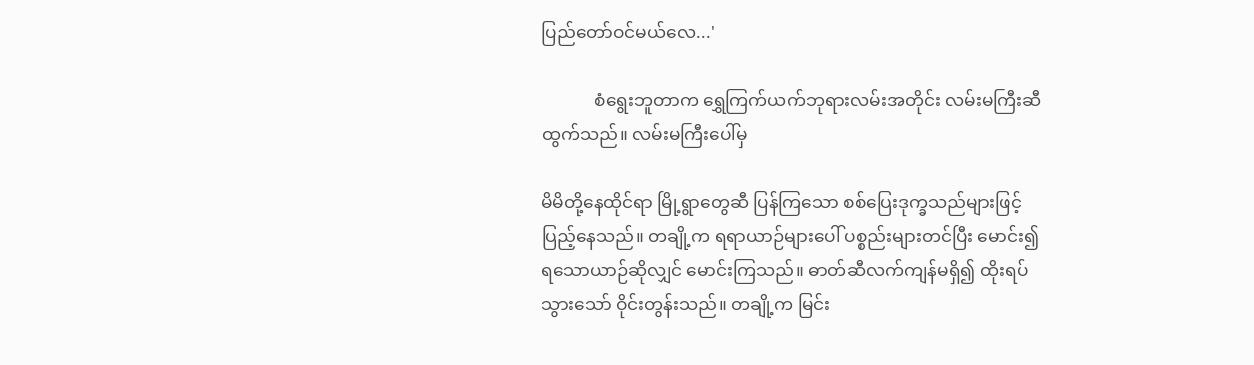ပြည်တော်ဝင်မယ်လေ...'

            စံရွေးဘူတာက ရွှေကြက်ယက်ဘုရားလမ်းအတိုင်း လမ်းမကြီးဆီထွက်သည်။ လမ်းမကြီးပေါ်မှ

မိမိတို့နေထိုင်ရာ မြို့ရွာတွေဆီ ပြန်ကြသော စစ်ပြေးဒုက္ခသည်များဖြင့် ပြည့်နေသည်။ တချို့က ရရာယာဉ်များပေါ် ပစ္စည်းများတင်ပြီး မောင်း၍ရသောယာဉ်ဆိုလျှင် မောင်းကြသည်။ ဓာတ်ဆီလက်ကျန်မရှိ၍ ထိုးရပ်သွားသော် ဝိုင်းတွန်းသည်။ တချို့က မြင်း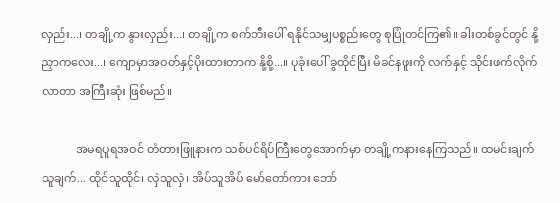လှည်း...၊ တချို့က နွားလှည်း...၊ တချို့က စက်ဘီးပေါ် ရနိုင်သမျှပစ္စည်းတွေ စုပြုံတင်ကြ၏။ ခါးတစ်ခွင်တွင် နို့ညှာကလေး...၊ ကျောမှာအဝတ်နှင့်ပိုးထားတာက နို့စို့...။ ပုခုံးပေါ် ခွထိုင်ပြီး မိခင်နဖူးကို လက်နှင့် သိုင်းဖက်လိုက်လာတာ အကြီးဆုံး ဖြစ်မည်။

            အမရပူရအဝင် တံတားဖြူနားက သစ်ပင်ရိပ်ကြီးတွေအောက်မှာ တချို့ကနားနေကြသည်။ ထမင်းချက်သူချက်... ထိုင်သူထိုင်၊ လှဲသူလှဲ၊ အိပ်သူအိပ် မော်တော်ကား ဘော်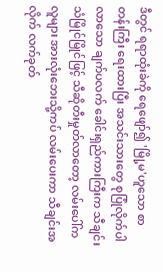ဒီတွင် ရရာထုံးခဲကို ရေဖျော်၍ 'မြို့မ'ဟူသော စာတန်းကြီး ရေးထားပြီး အသင်းသားတွေ စုပြုံလိုက်ပါလာသော ချက်ပလက် ခေါင်းရှည်ကားကြီးက သီချင်းသံမြိုင်မြိုင်ဖြင့် သီဆိုတီးမှုတ်လာတော့ လမ်းပေါ်ကလူများ အားလုံးဘေးသို့ကပ် လမ်းပေးကာ သီချင်းအလိုက် လက်ခုတ်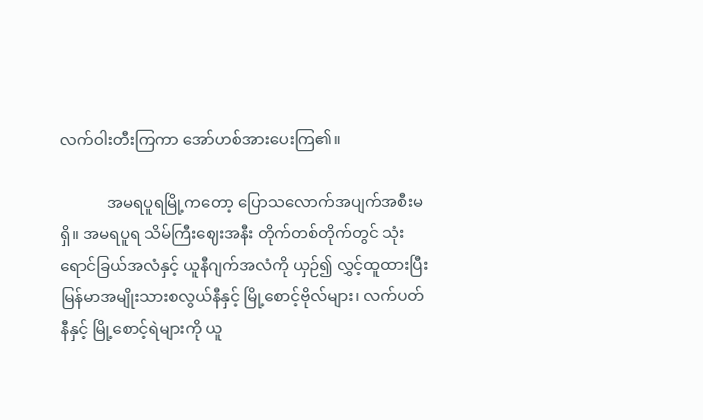လက်ဝါးတီးကြကာ အော်ဟစ်အားပေးကြ၏။

            အမရပူရမြို့ကတော့ ပြောသလောက်အပျက်အစီးမရှိ။ အမရပူရ သိမ်ကြီးဈေးအနီး တိုက်တစ်တိုက်တွင် သုံးရောင်ခြယ်အလံနှင့် ယူနီဂျက်အလံကို ယှဉ်၍ လွှင့်ထူထားပြီး မြန်မာအမျိုးသားစလွယ်နီနှင့် မြို့စောင့်ဗိုလ်များ၊ လက်ပတ်နီနှင့် မြို့စောင့်ရဲများကို ယူ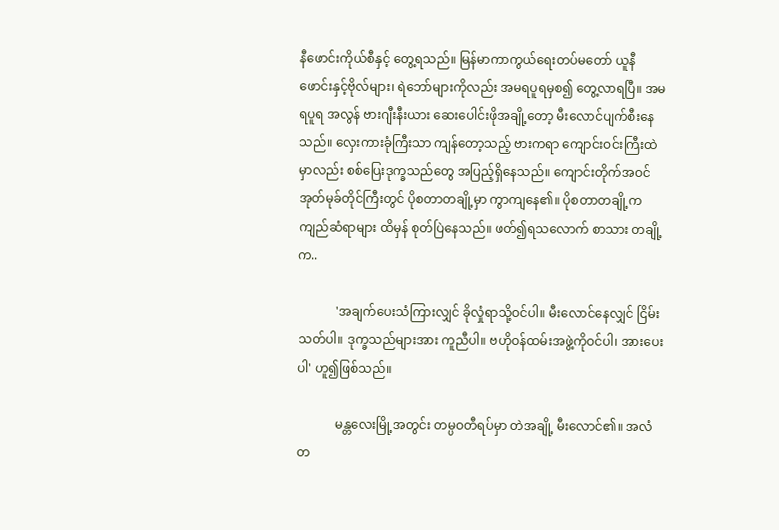နီဖောင်းကိုယ်စီနှင့် တွေ့ရသည်။ မြန်မာကာကွယ်ရေးတပ်မတော် ယူနီဖောင်းနှင့်ဗိုလ်များ၊ ရဲဘော်များကိုလည်း အမရပူရမှစ၍ တွေ့လာရပြီ။ အမရပူရ အလွန် ဗားဂျီးနီးယား ဆေးပေါင်းဖိုအချို့တော့ မီးလောင်ပျက်စီးနေသည်။ လှေးကားခုံကြီးသာ ကျန်တော့သည့် ဗားကရာ ကျောင်းဝင်းကြီးထဲမှာလည်း စစ်ပြေးဒုက္ခသည်တွေ အပြည့်ရှိနေသည်။ ကျောင်းတိုက်အဝင် အုတ်မုခ်တိုင်ကြီးတွင် ပိုစတာတချို့မှာ ကွာကျနေ၏။ ပိုစတာတချို့က ကျည်ဆံရာများ ထိမှန် စုတ်ပြဲနေသည်။ ဖတ်၍ရသလောက် စာသား တချို့က..

            'အချက်ပေးသံကြားလျှင် ခိုလှုံရာသို့ဝင်ပါ။ မီးလောင်နေလျှင် ငြိမ်းသတ်ပါ။ ဒုက္ခသည်များအား ကူညီပါ။ ဗဟိုဝန်ထမ်းအဖွဲ့ကိုဝင်ပါ၊ အားပေးပါ' ဟူ၍ဖြစ်သည်။

            မန္တလေးမြို့အတွင်း တမ္ပဝတီရပ်မှာ တဲအချို့ မီးလောင်၏။ အလံတ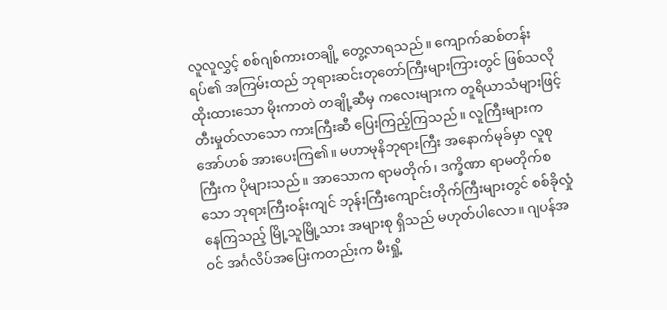လူလူလွှင့် စစ်ဂျစ်ကားတချို့ တွေ့လာရသည်။ ကျောက်ဆစ်တန်းရပ်၏ အကြမ်းထည် ဘုရားဆင်းတုတော်ကြီးများကြားတွင် ဖြစ်သလို ထိုးထားသော မိုးကာတဲ တချို့ဆီမှ ကလေးများက တူရိယာသံများဖြင့် တီးမှုတ်လာသော ကားကြီးဆီ ပြေးကြည့်ကြသည်။ လူကြီးများက အော်ဟစ် အားပေးကြ၏။ မဟာမုနိဘုရားကြီး အနောက်မုခ်မှာ လူစုကြီးက ပိုများသည်။ အာသောက ရာမတိုက်၊ ဒက္ခိဏာ ရာမတိုက်စသော ဘုရားကြီးဝန်းကျင် ဘုန်းကြီးကျောင်းတိုက်ကြီးများတွင် စစ်ခိုလှုံနေကြသည့် မြို့သူမြို့သား အများစု ရှိသည် မဟုတ်ပါလော။ ဂျပန်အဝင် အင်္ဂလိပ်အပြေးကတည်းက မီးရှို့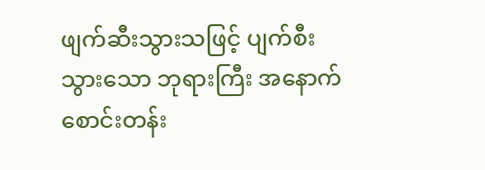ဖျက်ဆီးသွားသဖြင့် ပျက်စီးသွားသော ဘုရားကြီး အနောက်စောင်းတန်း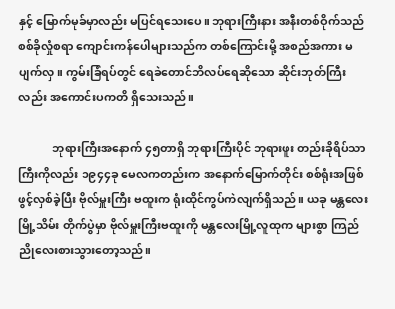နှင့် မြောက်မုခ်မှာလည်း မပြင်ရသေးပေ။ ဘုရားကြီးနား အနီးတစ်ဝိုက်သည် စစ်ခိုလှုံစရာ ကျောင်းကန်ပေါများသည်က တစ်ကြောင်းမို့ အစည်အကား မပျက်လှ။ ကွမ်းခြံရပ်တွင် ရေခဲတောင်ဘိလပ်ရေဆိုသော ဆိုင်းဘုတ်ကြီးလည်း အကောင်းပကတိ ရှိသေးသည်။

            ဘုရားကြီးအနောက် ၄၅တာရှိ ဘုရားကြီးပိုင် ဘုရားဖူး တည်းခိုရိပ်သာကြီးကိုလည်း ၁၉၄၄ခု မေလကတည်းက အနောက်မြောက်တိုင်း စစ်ရုံးအဖြစ် ဖွင့်လှစ်ခဲ့ပြီး ဗိုလ်မှူးကြီး ဗထူးက ရုံးထိုင်ကွပ်ကဲလျက်ရှိသည်။ ယခု မန္တလေးမြို့သိမ်း တိုက်ပွဲမှာ ဗိုလ်မှူးကြီးဗထူးကို မန္တလေးမြို့လူထုက များစွာ ကြည်ညိုလေးစားသွားတော့သည်။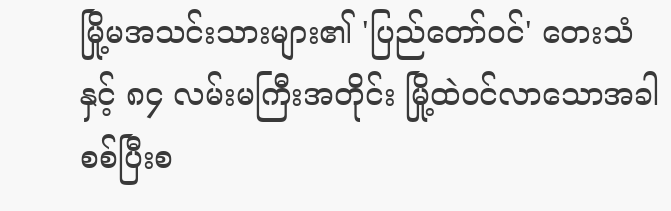မြို့မအသင်းသားများ၏ 'ပြည်တော်ဝင်' တေးသံနှင့် ၈၄ လမ်းမကြီးအတိုင်း မြို့ထဲဝင်လာသောအခါ စစ်ပြီးစ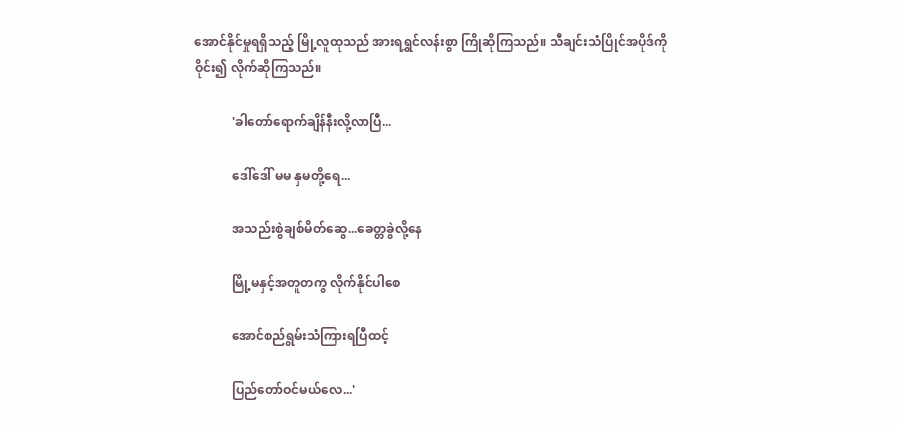အောင်နိုင်မှုရရှိသည့် မြို့လူထုသည် အားရရွှင်လန်းစွာ ကြိုဆိုကြသည်။ သီချင်းသံပြိုင်အပိုဒ်ကို ဝိုင်း၍ လိုက်ဆိုကြသည်။

            'ခါတော်ရောက်ချိန်နီးလို့လာပြီ...

            ဒေါ်ဒေါ် မမ နှမတို့ရေ...

            အသည်းစွဲချစ်မိတ်ဆွေ...ခေတ္တခွဲလို့နေ

            မြို့မနှင့်အတူတကွ လိုက်နိုင်ပါစေ

            အောင်စည်ရွမ်းသံကြားရပြီထင့်

            ပြည်တော်ဝင်မယ်လေ...'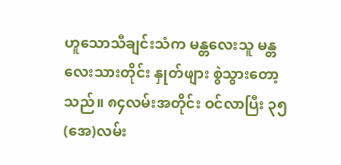ဟူသောသီချင်းသံက မန္တလေးသူ မန္တလေးသားတိုင်း နှုတ်ဖျား စွဲသွားတော့သည်။ ၈၄လမ်းအတိုင်း ဝင်လာပြီး ၃၅(အေ)လမ်း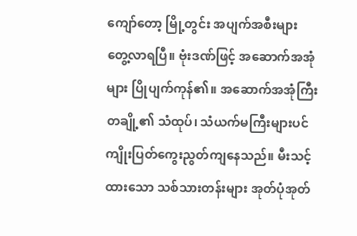ကျော်တော့ မြို့တွင်း အပျက်အစီးများ တွေ့လာရပြီ။ ဗုံးဒဏ်ဖြင့် အဆောက်အအုံများ ပြိုပျက်ကုန်၏။ အဆောက်အအုံကြီးတချို့၏ သံထုပ်၊ သံယက်မကြီးများပင် ကျိုးပြတ်ကွေးညွတ်ကျနေသည်။ မီးသင့်ထားသော သစ်သားတန်းများ အုတ်ပုံအုတ်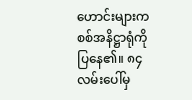ဟောင်းများက စစ်အနိဋ္ဌာရုံကို ပြနေ၏။ ၈၄လမ်းပေါ်မှ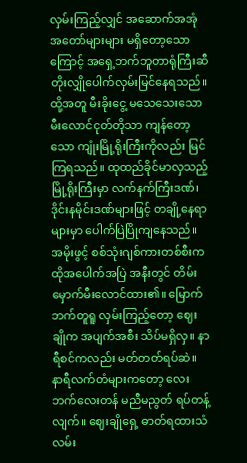လှမ်းကြည့်လျှင် အဆောက်အအုံ အတော်များများ မရှိတော့သောကြောင့် အရှေ့ဘက်ဘူတာရုံကြီးဆီ တိုးလျှိုပေါက်လှမ်းမြင်နေရသည်။ ထို့အတူ မီးခိုးငွေ့ မသေသေးသော မီးလောင်ငုတ်တိုသာ ကျန်တော့သော ကျုံးမြို့ရိုးကြီးကိုလည်း မြင်ကြရသည်။ ထုထည်ခိုင်မာလှသည့် မြို့ရိုးကြီးမှာ လက်နက်ကြီးဒဏ်၊ ဒိုင်းနမိုင်းဒဏ်များဖြင့် တချို့နေရာများမှာ ပေါက်ပြဲပြိုကျနေသည်။ အမိုးဖွင့် စစ်သုံးဂျစ်ကားတစ်စီးက ထိုအပေါက်အပြဲ အနီးတွင် တိမ်းမှောက်မီးလောင်ထား၏။ မြောက်ဘက်တူရူ လှမ်းကြည့်တော့ ဈေးချိုက အပျက်အစီး သိပ်မရှိလှ။ နာရီစင်ကလည်း မတ်တတ်ရပ်ဆဲ။ နာရီလက်တံများကတော့ လေးဘက်လေးတန် မညီမညွတ် ရပ်တန့်လျက်။ ဈေးချိုရှေ့ ဓာတ်ရထားသံလမ်း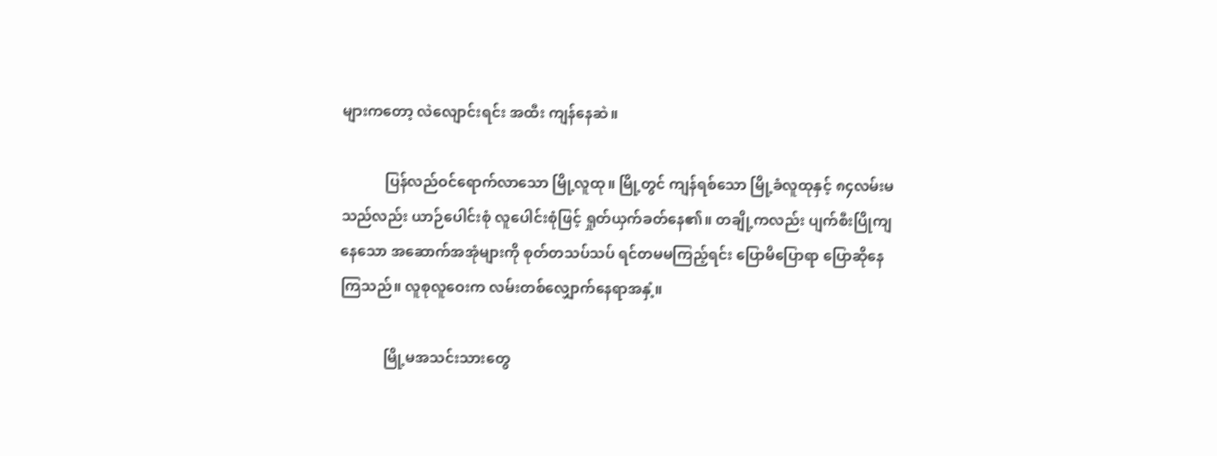များကတော့ လဲလျောင်းရင်း အထီး ကျန်နေဆဲ။

            ပြန်လည်ဝင်ရောက်လာသော မြို့လူထု။ မြို့တွင် ကျန်ရစ်သော မြို့ခံလူထုနှင့် ၈၄လမ်းမသည်လည်း ယာဉ်ပေါင်းစုံ လူပေါင်းစုံဖြင့် ရှုတ်ယှက်ခတ်နေ၏။ တချို့ကလည်း ပျက်စီးပြိုကျနေသော အဆောက်အအုံများကို စုတ်တသပ်သပ် ရင်တမမကြည့်ရင်း ပြောမိပြောရာ ပြောဆိုနေကြသည်။ လူစုလူဝေးက လမ်းတစ်လျှောက်နေရာအနှံ့။

            မြို့မအသင်းသားတွေ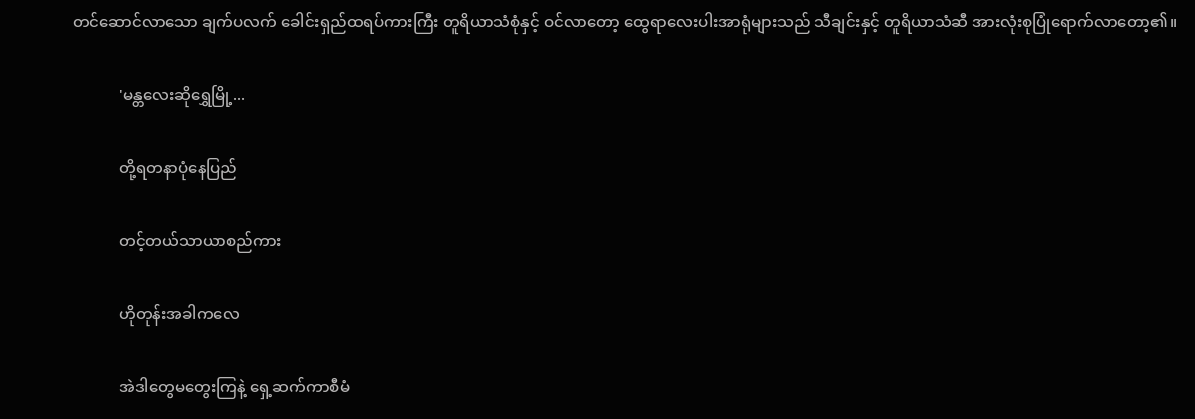တင်ဆောင်လာသော ချက်ပလက် ခေါင်းရှည်ထရပ်ကားကြီး တူရိယာသံစုံနှင့် ဝင်လာတော့ ထွေရာလေးပါးအာရုံများသည် သီချင်းနှင့် တူရိယာသံဆီ အားလုံးစုပြုံရောက်လာတော့၏။

            'မန္တလေးဆိုရွှေမြို့...

            တို့ရတနာပုံနေပြည်

            တင့်တယ်သာယာစည်ကား

            ဟိုတုန်းအခါကလေ

            အဲဒါတွေမတွေးကြနဲ့ ရှေ့ဆက်ကာစီမံ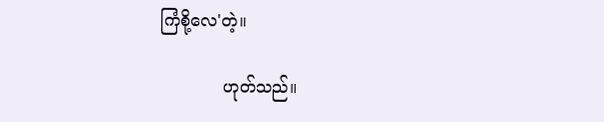ကြံစို့လေ'တဲ့။

            ဟုတ်သည်။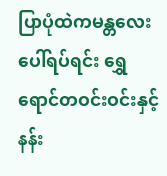ပြာပုံထဲကမန္တလေးပေါ်ရပ်ရင်း ရွှေရောင်တဝင်းဝင်းနှင့် နန်း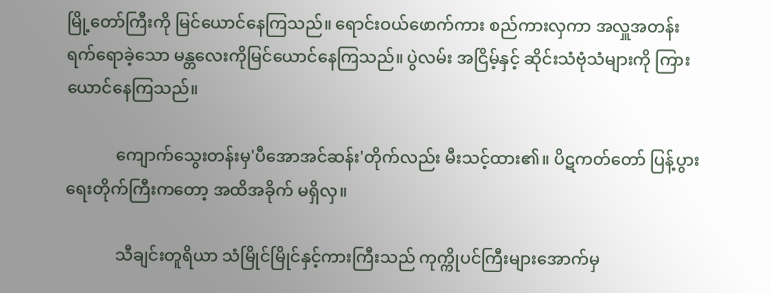မြို့တော်ကြီးကို မြင်ယောင်နေကြသည်။ ရောင်းဝယ်ဖောက်ကား စည်ကားလှကာ အလှူအတန်း ရက်ရောခဲ့သော မန္တလေးကိုမြင်ယောင်နေကြသည်။ ပွဲလမ်း အငြိမ့်နှင့် ဆိုင်းသံဗုံသံများကို ကြားယောင်နေကြသည်။

            ကျောက်သွေးတန်းမှ'ပီအောအင်ဆန်း'တိုက်လည်း မီးသင့်ထား၏။ ပိဋကတ်တော် ပြန့်ပွားရေးတိုက်ကြီးကတော့ အထိအခိုက် မရှိလှ။

            သီချင်းတူရိယာ သံမြိုင်မြိုင်နှင့်ကားကြီးသည် ကုက္ကိုပင်ကြီးများအောက်မှ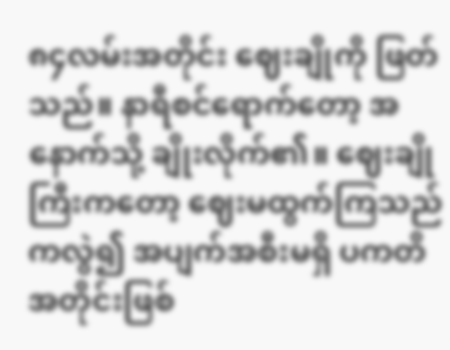၈၄လမ်းအတိုင်း ဈေးချိုကို ဖြတ်သည်။ နာရီစင်ရောက်တော့ အနောက်သို့ ချိုးလိုက်၏။ ဈေးချိုကြီးကတော့ ဈေးမထွက်ကြသည်ကလွဲ၍ အပျက်အစီးမရှိ ပကတိအတိုင်းဖြစ်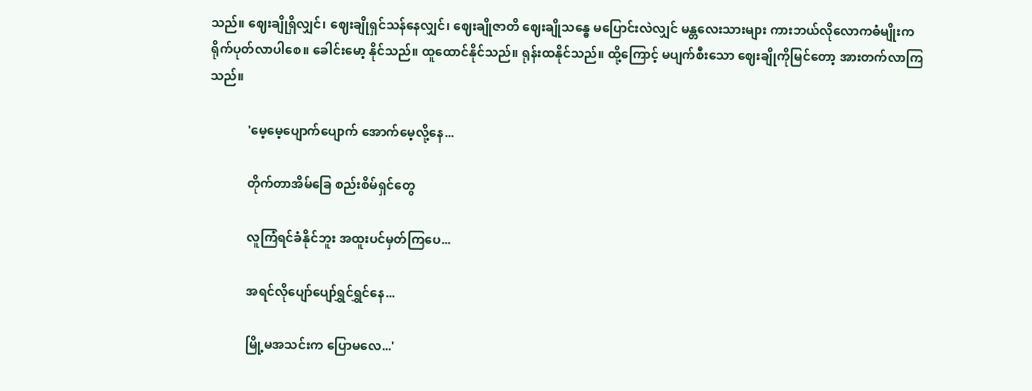သည်။ ဈေးချိုရှိလျှင်၊ ဈေးချိုရှင်သန်နေလျှင်၊ ဈေးချိုဇာတိ ဈေးချိုသန္ဓေ မပြောင်းလဲလျှင် မန္တလေးသားများ ကားဘယ်လိုလောကဓံမျိုးက ရိုက်ပုတ်လာပါစေ။ ခေါင်းမော့ နိုင်သည်။ ထူထောင်နိုင်သည်။ ရုန်းထနိုင်သည်။ ထို့ကြောင့် မပျက်စီးသော ဈေးချိုကိုမြင်တော့ အားတက်လာကြသည်။

            'မေ့မေ့ပျောက်ပျောက် အောက်မေ့လို့နေ...

            တိုက်တာအိမ်ခြေ စည်းစိမ်ရှင်တွေ

            လူကြံရင်ခံနိုင်ဘူး အထူးပင်မှတ်ကြပေ...

            အရင်လိုပျော်ပျော်ရွှင်ရွှင်နေ...

            မြို့မအသင်းက ပြောမလေ...'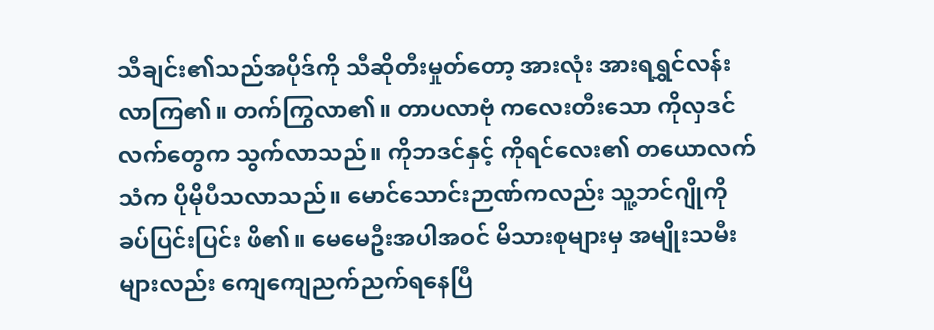သီချင်း၏သည်အပိုဒ်ကို သီဆိုတီးမှုတ်တော့ အားလုံး အားရရွှင်လန်းလာကြ၏။ တက်ကြွလာ၏။ တာပလာဗုံ ကလေးတီးသော ကိုလှဒင်လက်တွေက သွက်လာသည်။ ကိုဘဒင်နှင့် ကိုရင်လေး၏ တယောလက်သံက ပိုမိုပီသလာသည်။ မောင်သောင်းဉာဏ်ကလည်း သူ့ဘင်ဂျိုကို ခပ်ပြင်းပြင်း ဖိ၏။ မေမေဦးအပါအဝင် မိသားစုများမှ အမျိုးသမီးများလည်း ကျေကျေညက်ညက်ရနေပြီ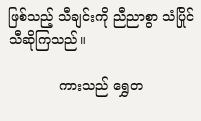ဖြစ်သည့် သီချင်းကို ညီညာစွာ သံပြိုင်သီဆိုကြသည်။

            ကားသည် ရွှေတ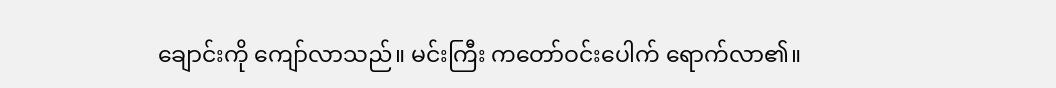ချောင်းကို ကျော်လာသည်။ မင်းကြီး ကတော်ဝင်းပေါက် ရောက်လာ၏။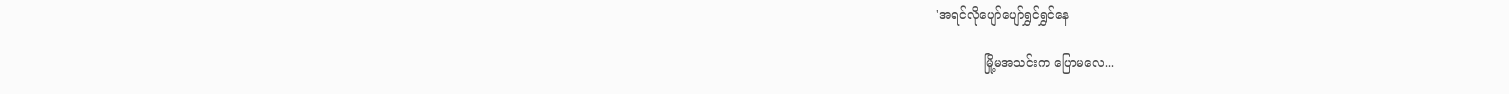'အရင်လိုပျော်ပျော်ရွှင်ရွှင်နေ

            မြို့မအသင်းက ပြောမလေ...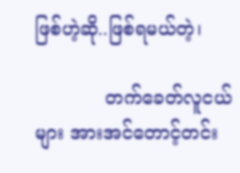ဖြစ်ဟဲ့ဆို..ဖြစ်ရမယ်တဲ့၊

            တက်ခေတ်လူငယ်များ အားအင်တောင့်တင်း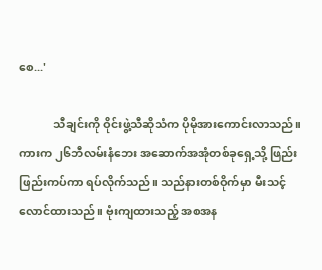စေ...'

            သီချင်းကို ဝိုင်းဖွဲ့သီဆိုသံက ပိုမိုအားကောင်းလာသည်။ ကားက ၂၆ဘီလမ်းနံဘေး အဆောက်အအုံတစ်ခုရှေ့သို့ ဖြည်းဖြည်းကပ်ကာ ရပ်လိုက်သည်။ သည်နားတစ်ဝိုက်မှာ မီးသင့်လောင်ထားသည်။ ဗုံးကျထားသည့် အစအန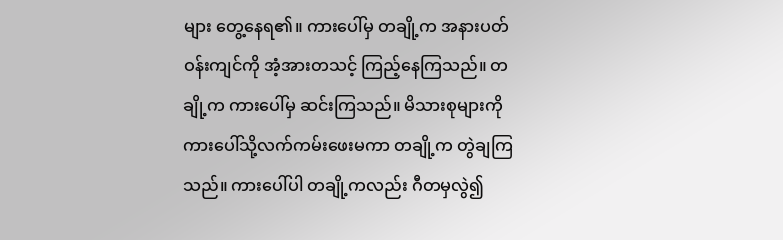များ တွေ့နေရ၏။ ကားပေါ်မှ တချို့က အနားပတ်ဝန်းကျင်ကို အံ့အားတသင့် ကြည့်နေကြသည်။ တချို့က ကားပေါ်မှ ဆင်းကြသည်။ မိသားစုများကို ကားပေါ်သို့လက်ကမ်းဖေးမကာ တချို့က တွဲချကြသည်။ ကားပေါ်ပါ တချို့ကလည်း ဂီတမှလွဲ၍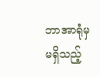ဘာအာရုံမှမရှိသည့်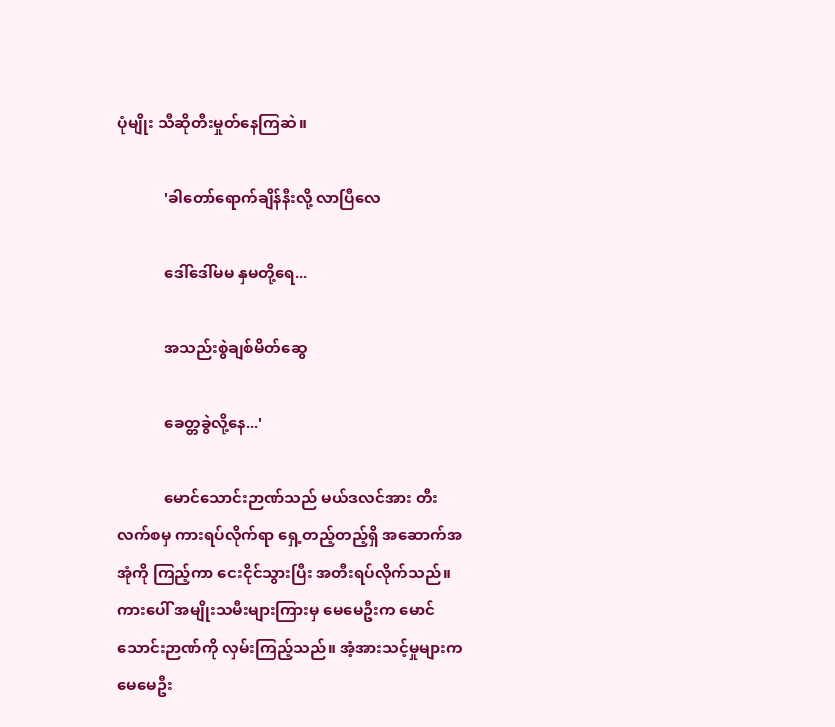ပုံမျိုး သီဆိုတီးမှုတ်နေကြဆဲ။

            'ခါတော်ရောက်ချိန်နီးလို့ လာပြီလေ

            ဒေါ်ဒေါ်မမ နှမတို့ရေ...

            အသည်းစွဲချစ်မိတ်ဆွေ

            ခေတ္တခွဲလို့နေ...'

            မောင်သောင်းဉာဏ်သည် မယ်ဒလင်အား တီးလက်စမှ ကားရပ်လိုက်ရာ ရှေ့တည့်တည့်ရှိ အဆောက်အအုံကို ကြည့်ကာ ငေးငိုင်သွားပြီး အတီးရပ်လိုက်သည်။ ကားပေါ် အမျိုးသမီးများကြားမှ မေမေဦးက မောင်သောင်းဉာဏ်ကို လှမ်းကြည့်သည်။ အံ့အားသင့်မှုများက မေမေဦး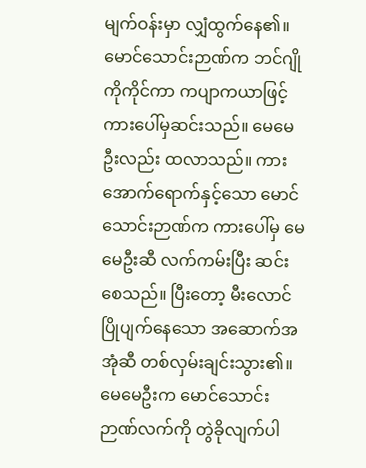မျက်ဝန်းမှာ လျှံထွက်နေ၏။ မောင်သောင်းဉာဏ်က ဘင်ဂျိုကိုကိုင်ကာ ကပျာကယာဖြင့် ကားပေါ်မှဆင်းသည်။ မေမေဦးလည်း ထလာသည်။ ကားအောက်ရောက်နှင့်သော မောင်သောင်းဉာဏ်က ကားပေါ်မှ မေမေဦးဆီ လက်ကမ်းပြီး ဆင်းစေသည်။ ပြီးတော့ မီးလောင်ပြိုပျက်နေသော အဆောက်အအုံဆီ တစ်လှမ်းချင်းသွား၏။ မေမေဦးက မောင်သောင်းဉာဏ်လက်ကို တွဲခိုလျက်ပါ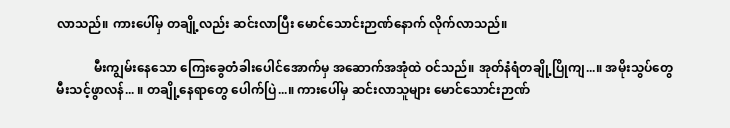လာသည်။ ကားပေါ်မှ တချို့လည်း ဆင်းလာပြီး မောင်သောင်းဉာဏ်နောက် လိုက်လာသည်။

            မီးကျွမ်းနေသော ကြေးခွေတံခါးပေါင်အောက်မှ အဆောက်အအုံထဲ ဝင်သည်။ အုတ်နံရံတချို့ပြိုကျ...။ အမိုးသွပ်တွေ မီးသင့်ဖွာလန်... ။ တချို့နေရာတွေ ပေါက်ပြဲ...။ ကားပေါ်မှ ဆင်းလာသူများ မောင်သောင်းဉာဏ်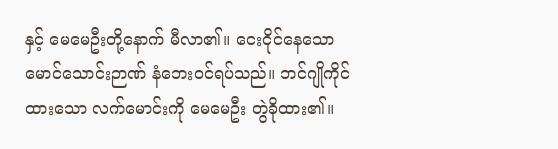နှင့် မေမေဦးတို့နောက် မီလာ၏။ ငေးငိုင်နေသော မောင်သောင်းဉာဏ် နံဘေးဝင်ရပ်သည်။ ဘင်ဂျိုကိုင်ထားသော လက်မောင်းကို မေမေဦး တွဲခိုထား၏။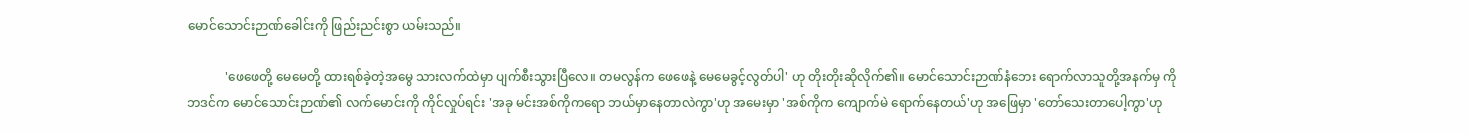မောင်သောင်းဉာဏ်ခေါင်းကို ဖြည်းညင်းစွာ ယမ်းသည်။

            'ဖေဖေတို့ မေမေတို့ ထားရစ်ခဲ့တဲ့အမွေ သားလက်ထဲမှာ ပျက်စီးသွားပြီလေ။ တမလွန်က ဖေဖေနဲ့ မေမေခွင့်လွတ်ပါ' ဟု တိုးတိုးဆိုလိုက်၏။ မောင်သောင်းဉာဏ်နံဘေး ရောက်လာသူတို့အနက်မှ ကိုဘဒင်က မောင်သောင်းဉာဏ်၏ လက်မောင်းကို ကိုင်လှုပ်ရင်း 'အခု မင်းအစ်ကိုကရော ဘယ်မှာနေတာလဲကွာ'ဟု အမေးမှာ 'အစ်ကိုက ကျောက်မဲ ရောက်နေတယ်'ဟု အဖြေမှာ 'တော်သေးတာပေါ့ကွာ'ဟု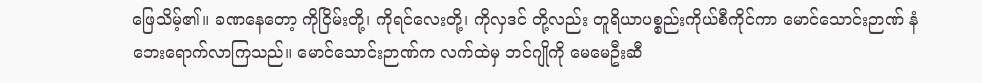ဖြေသိမ့်၏။ ခဏနေတော့ ကိုငြိမ်းတို့၊ ကိုရင်လေးတို့၊ ကိုလှဒင် တို့လည်း တူရိယာပစ္စည်းကိုယ်စီကိုင်ကာ မောင်သောင်းဉာဏ် နံဘေးရောက်လာကြသည်။ မောင်သောင်းဉာဏ်က လက်ထဲမှ ဘင်ဂျိုကို မေမေဦးဆီ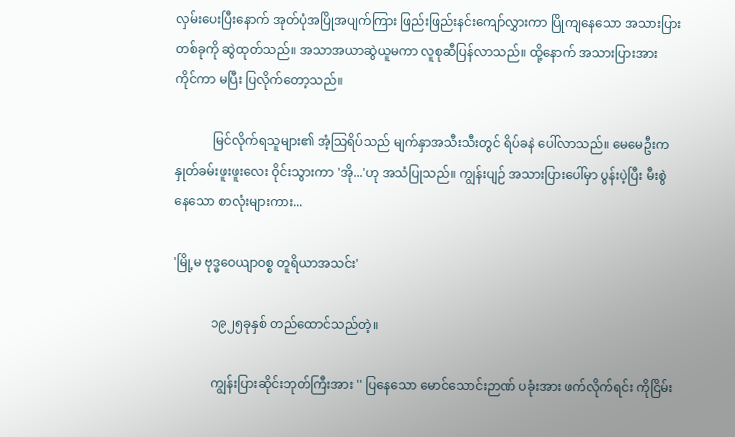လှမ်းပေးပြီးနောက် အုတ်ပုံအပြိုအပျက်ကြား ဖြည်းဖြည်းနင်းကျော်လွှားကာ ပြိုကျနေသော အသားပြားတစ်ခုကို ဆွဲထုတ်သည်။ အသာအယာဆွဲယူမကာ လူစုဆီပြန်လာသည်။ ထို့နောက် အသားပြားအား ကိုင်ကာ မပြီး ပြလိုက်တော့သည်။

            မြင်လိုက်ရသူများ၏ အံ့သြရိပ်သည် မျက်နှာအသီးသီးတွင် ရိပ်ခနဲ ပေါ်လာသည်။ မေမေဦးက နှုတ်ခမ်းဖူးဖူးလေး ဝိုင်းသွားကာ 'အို...'ဟု အသံပြုသည်။ ကျွန်းပျဉ် အသားပြားပေါ်မှာ ပွန်းပဲ့ပြီး မီးစွဲနေသော စာလုံးများကား...

'မြို့မ ဗုဒ္ဓဝေယျာဝစ္စ တူရိယာအသင်း'

            ၁၉၂၅ခုနှစ် တည်ထောင်သည်တဲ့။

            ကျွန်းပြားဆိုင်းဘုတ်ကြီးအား '' ပြနေသော မောင်သောင်းဉာဏ် ပခုံးအား ဖက်လိုက်ရင်း ကိုငြိမ်း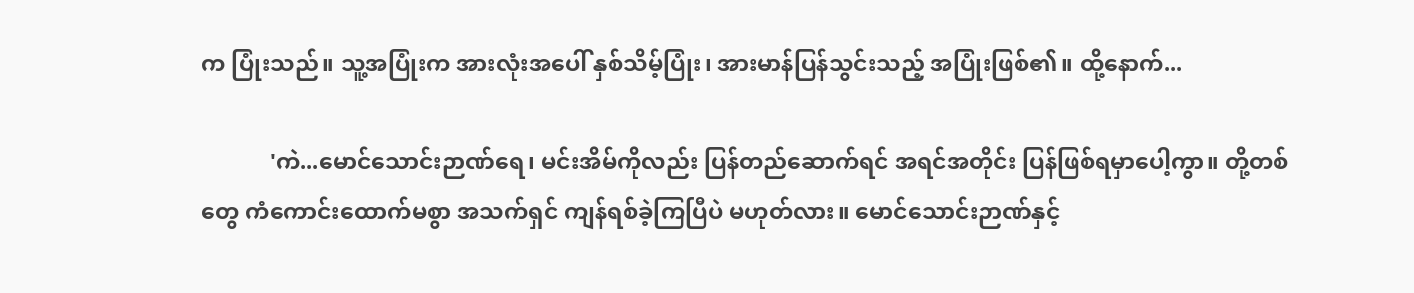က ပြုံးသည်။ သူ့အပြုံးက အားလုံးအပေါ် နှစ်သိမ့်ပြုံး၊ အားမာန်ပြန်သွင်းသည့် အပြုံးဖြစ်၏။ ထို့နောက်...

            'ကဲ...မောင်သောင်းဉာဏ်ရေ၊ မင်းအိမ်ကိုလည်း ပြန်တည်ဆောက်ရင် အရင်အတိုင်း ပြန်ဖြစ်ရမှာပေါ့ကွာ။ တို့တစ်တွေ ကံကောင်းထောက်မစွာ အသက်ရှင် ကျန်ရစ်ခဲ့ကြပြီပဲ မဟုတ်လား။ မောင်သောင်းဉာဏ်နှင့်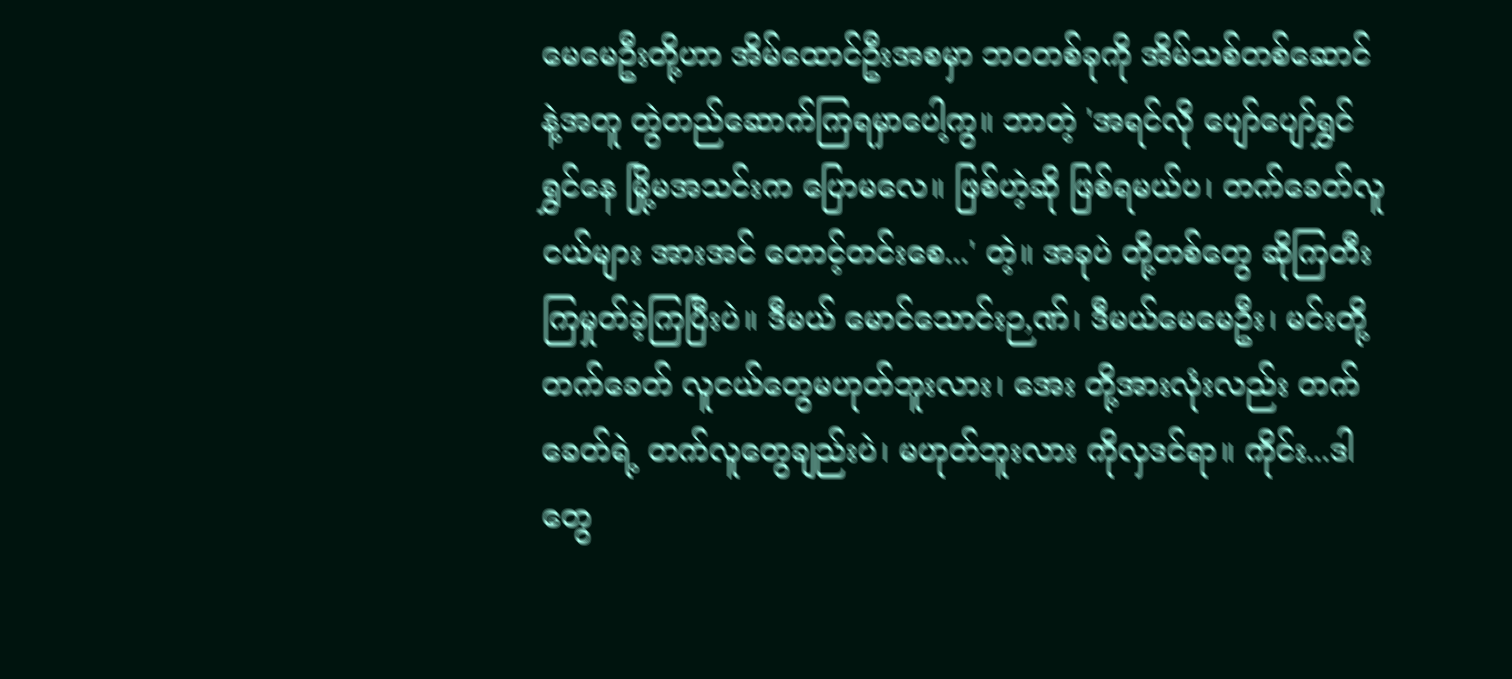မေမေဦးတို့ဟာ အိမ်ထောင်ဦးအစမှာ ဘဝတစ်ခုကို အိမ်သစ်တစ်ဆောင်နဲ့အတူ တွဲတည်ဆောက်ကြရမှာပေါ့ကွ။ ဘာတဲ့ 'အရင်လို ပျော်ပျော်ရွှင်ရွှင်နေ မြို့မအသင်းက ပြောမလေ။ ဖြစ်ဟဲ့ဆို ဖြစ်ရမယ်ပ၊ တက်ခေတ်လူငယ်များ အားအင် တောင့်တင်းစေ...' တဲ့။ အခုပဲ တို့တစ်တွေ ဆိုကြတီးကြမှုတ်ခဲ့ကြပြီးပဲ။ ဒီမယ် မောင်သောင်းဉ,ဏ်၊ ဒီမယ်မေမေဦး၊ မင်းတို့ တက်ခေတ် လူငယ်တွေမဟုတ်ဘူးလား၊ အေး တို့အားလုံးလည်း တက်ခေတ်ရဲ့ တက်လူတွေချည်းပဲ၊ မဟုတ်ဘူးလား ကိုလှဒင်ရာ။ ကိုင်း...ဒါတွေ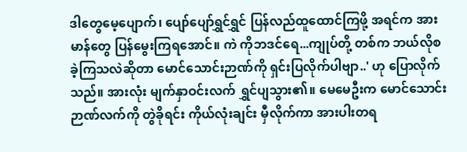ဒါတွေမေ့ပျောက်၊ ပျော်ပျော်ရွှင်ရွှင် ပြန်လည်ထူထောင်ကြဖို့ အရင်က အားမာန်တွေ ပြန်မွေးကြရအောင်။ ကဲ ကိုဘဒင်ရေ...ကျုပ်တို့ တစ်က ဘယ်လိုစခဲ့ကြသလဲဆိုတာ မောင်သောင်းဉာဏ်ကို ရှင်းပြလိုက်ပါဗျာ..' ဟု ပြောလိုက်သည်။ အားလုံး မျက်နှာဝင်းလက် ရွှင်ပျသွား၏။ မေမေဦးက မောင်သောင်းဉာဏ်လက်ကို တွဲခိုရင်း ကိုယ်လုံးချင်း မှီလိုက်ကာ အားပါးတရ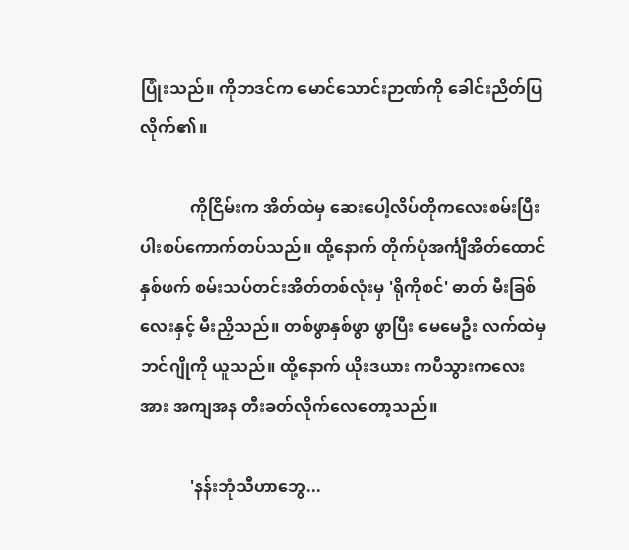ပြုံးသည်။ ကိုဘဒင်က မောင်သောင်းဉာဏ်ကို ခေါင်းညိတ်ပြလိုက်၏။

            ကိုငြိမ်းက အိတ်ထဲမှ ဆေးပေါ့လိပ်တိုကလေးစမ်းပြီး ပါးစပ်ကောက်တပ်သည်။ ထို့နောက် တိုက်ပုံအင်္ကျီအိတ်ထောင်နှစ်ဖက် စမ်းသပ်တင်းအိတ်တစ်လုံးမှ 'ရိုကိုစင်' ဓာတ် မီးခြစ်လေးနှင့် မီးညှိသည်။ တစ်ဖွာနှစ်ဖွာ ဖွာပြီး မေမေဦး လက်ထဲမှ ဘင်ဂျိုကို ယူသည်။ ထို့နောက် ယိုးဒယား ကပီသွားကလေးအား အကျအန တီးခတ်လိုက်လေတော့သည်။

            'နန်းဘုံသီဟာဘွေ...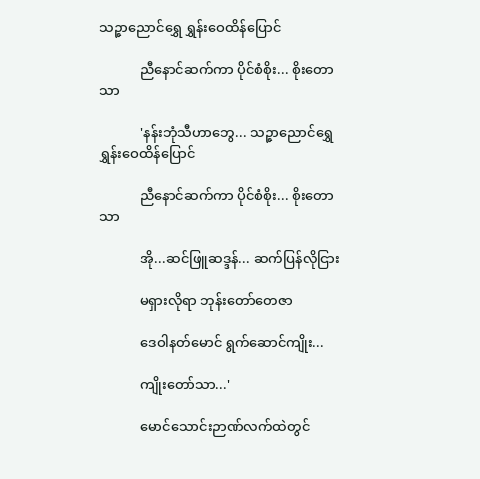သဉ္ဇာညောင်ရွှေ ရွှန်းဝေထိန်ပြောင်

            ညီနောင်ဆက်ကာ ပိုင်စံစိုး... စိုးတောသာ

            'နန်းဘုံသီဟာဘွေ... သဉ္ဇာညောင်ရွှေ ရွှန်းဝေထိန်ပြောင်

            ညီနောင်ဆက်ကာ ပိုင်စံစိုး... စိုးတောသာ

            အို...ဆင်ဖြူဆဒ္ဒန်... ဆက်ပြန်လိုငြား

            မရှားလိုရာ ဘုန်းတော်တေဇာ

            ဒေဝါနတ်မောင် ရွက်ဆောင်ကျိုး...

            ကျိုးတော်သာ...'

            မောင်သောင်းဉာဏ်လက်ထဲတွင်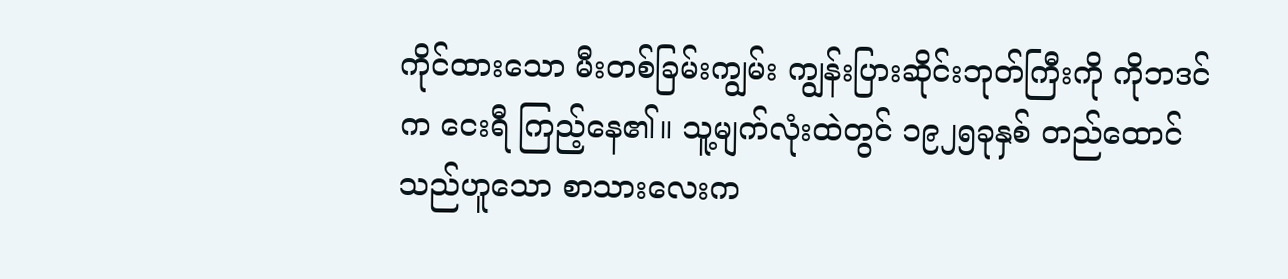ကိုင်ထားသော မီးတစ်ခြမ်းကျွမ်း ကျွန်းပြားဆိုင်းဘုတ်ကြီးကို ကိုဘဒင်က ငေးရီ ကြည့်နေ၏။ သူ့မျက်လုံးထဲတွင် ၁၉၂၅ခုနှစ် တည်ထောင်သည်ဟူသော စာသားလေးက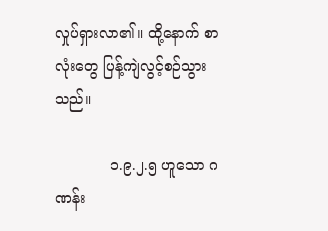လှုပ်ရှားလာ၏။ ထို့နောက် စာလုံးတွေ ပြန့်ကျဲလွင့်စဉ်သွားသည်။

            ၁.၉.၂.၅ ဟူသော ဂဏန်း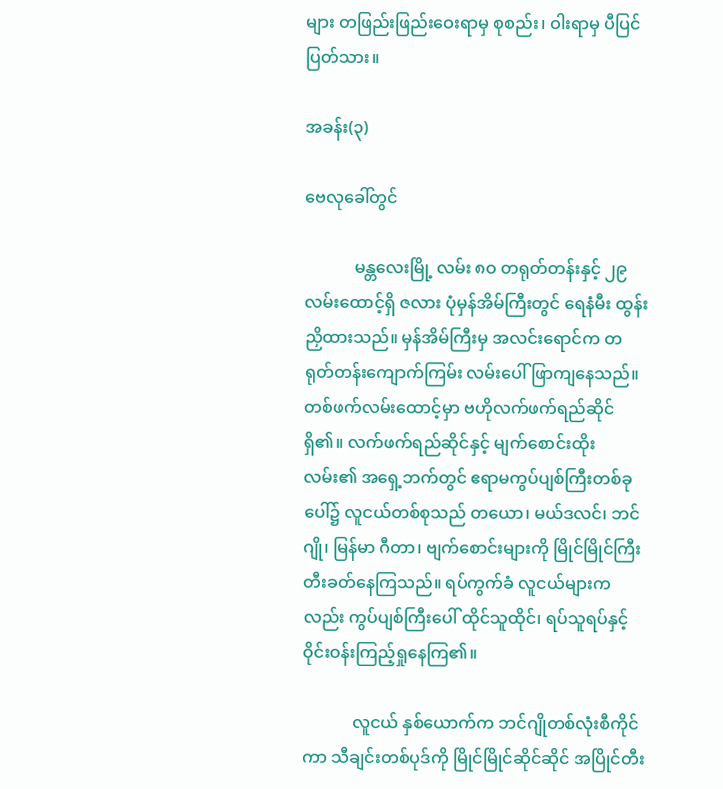များ တဖြည်းဖြည်းဝေးရာမှ စုစည်း၊ ဝါးရာမှ ပီပြင်ပြတ်သား။

အခန်း(၃)

ဗေလုခေါ်တွင်

            မန္တလေးမြို့ လမ်း ၈ဝ တရုတ်တန်းနှင့် ၂၉လမ်းထောင့်ရှိ ဇလား ပုံမှန်အိမ်ကြီးတွင် ရေနံမီး ထွန်းညှိထားသည်။ မှန်အိမ်ကြီးမှ အလင်းရောင်က တရုတ်တန်းကျောက်ကြမ်း လမ်းပေါ် ဖြာကျနေသည်။ တစ်ဖက်လမ်းထောင့်မှာ ဗဟိုလက်ဖက်ရည်ဆိုင်ရှိ၏။ လက်ဖက်ရည်ဆိုင်နှင့် မျက်စောင်းထိုးလမ်း၏ အရှေ့ဘက်တွင် ဧရာမကွပ်ပျစ်ကြီးတစ်ခုပေါ်၌ လူငယ်တစ်စုသည် တယော၊ မယ်ဒလင်၊ ဘင်ဂျို၊ မြန်မာ ဂီတာ၊ ဗျက်စောင်းများကို မြိုင်မြိုင်ကြီး တီးခတ်နေကြသည်။ ရပ်ကွက်ခံ လူငယ်များကလည်း ကွပ်ပျစ်ကြီးပေါ် ထိုင်သူထိုင်၊ ရပ်သူရပ်နှင့် ဝိုင်းဝန်းကြည့်ရှုနေကြ၏။

            လူငယ် နှစ်ယောက်က ဘင်ဂျိုတစ်လုံးစီကိုင်ကာ သီချင်းတစ်ပုဒ်ကို မြိုင်မြိုင်ဆိုင်ဆိုင် အပြိုင်တီး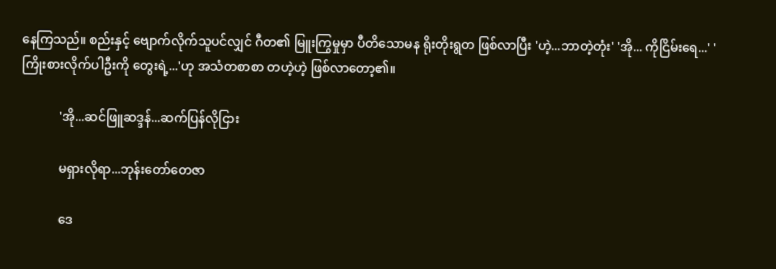နေကြသည်။ စည်းနှင့် ဗျောက်လိုက်သူပင်လျှင် ဂီတ၏ မြူးကြွမှုမှာ ပီတိသောမန ရိုးတိုးရွတ ဖြစ်လာပြီး 'ဟဲ့...ဘာတဲ့တုံး' 'အို... ကိုငြိမ်းရေ...' 'ကြိုးစားလိုက်ပါဦးကို တွေးရဲ့...'ဟု အသံတစာစာ တဟဲ့ဟဲ့ ဖြစ်လာတော့၏။

            'အို...ဆင်ဖြူဆဒ္ဒန်...ဆက်ပြန်လိုငြား

            မရှားလိုရာ...ဘုန်းတော်တေဇာ

            ဒေ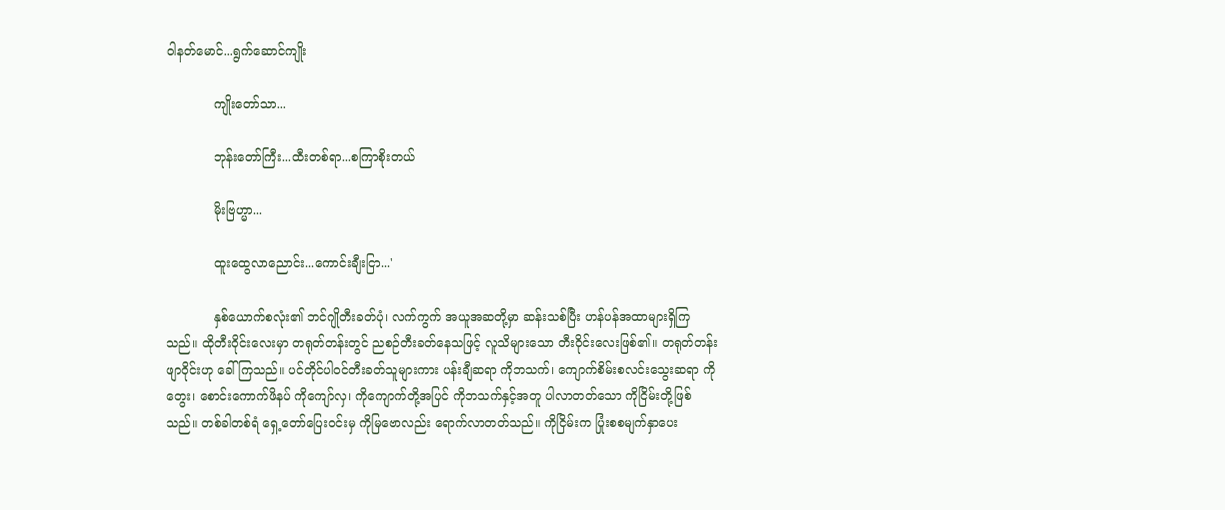ဝါနတ်မောင်...ရွက်ဆောင်ကျိုး

            ကျိုးတော်သာ...

            ဘုန်းတော်ကြီး...ထီးတစ်ရာ...စကြာစိုးတယ်

            မိုးဗြဟ္မာ...

            ထူးထွေလာညောင်း...ကောင်းချီးငြာ...'

            နှစ်ယောက်စလုံး၏ ဘင်ဂျိုတီးခတ်ပုံ၊ လက်ကွက် အယူအဆတို့မှာ ဆန်းသစ်ပြီး ဟန်ပန်အထာများရှိကြသည်။ ထိုတီးဝိုင်းလေးမှာ တရုတ်တန်းတွင် ညစဉ်တီးခတ်နေသဖြင့် လူသိများသော တီးဝိုင်းလေးဖြစ်၏။ တရုတ်တန်း ဖျာဝိုင်းဟု ခေါ်ကြသည်။ ပင်တိုင်ပါဝင်တီးခတ်သူများကား ပန်းချီဆရာ ကိုဘသက်၊ ကျောက်စိမ်းစလင်းသွေးဆရာ ကိုတွေး၊ စောင်းကောက်ဖိနပ် ကိုကျော်လှ၊ ကိုကျောက်တို့အပြင် ကိုဘသက်နှင့်အတူ ပါလာတတ်သော ကိုငြိမ်းတို့ဖြစ်သည်။ တစ်ခါတစ်ရံ ရှေ့တော်ပြေးဝင်းမှ ကိုမြဗောလည်း ရောက်လာတတ်သည်။ ကိုငြိမ်းက ပြုံးစစမျက်နှာပေး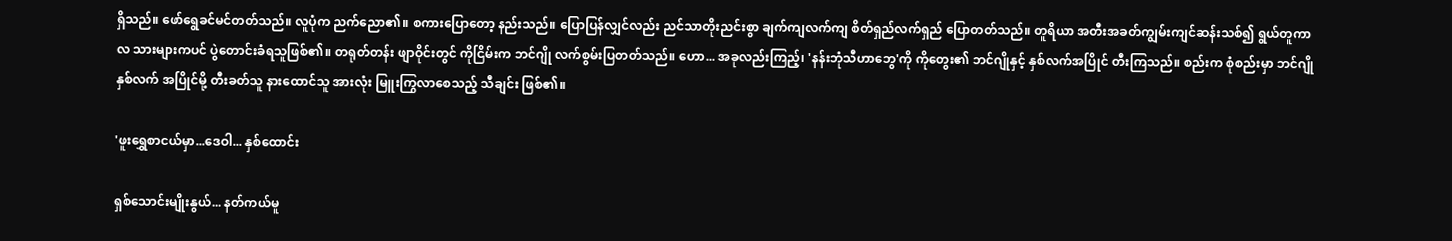ရှိသည်။ ဖော်ရွေခင်မင်တတ်သည်။ လူပုံက ညက်ညော၏။ စကားပြောတော့ နည်းသည်။ ပြောပြန်လျှင်လည်း ညင်သာတိုးညင်းစွာ ချက်ကျလက်ကျ စိတ်ရှည်လက်ရှည် ပြောတတ်သည်။ တူရိယာ အတီးအခတ်ကျွမ်းကျင်ဆန်းသစ်၍ ရွယ်တူကာလ သားများကပင် ပွဲတောင်းခံရသူဖြစ်၏။ တရုတ်တန်း ဖျာဝိုင်းတွင် ကိုငြိမ်းက ဘင်ဂျို လက်စွမ်းပြတတ်သည်။ ဟော... အခုလည်းကြည့်၊ 'နန်းဘုံသီဟာဘွေ'ကို ကိုတွေး၏ ဘင်ဂျိုနှင့် နှစ်လက်အပြိုင် တီးကြသည်။ စည်းက စုံစည်းမှာ ဘင်ဂျိုနှစ်လက် အပြိုင်မို့ တီးခတ်သူ နားထောင်သူ အားလုံး မြူးကြွလာစေသည့် သီချင်း ဖြစ်၏။

'ဖူးရွှေစာငယ်မှာ...ဒေဝါ... နှစ်ထောင်း

ရှစ်သောင်းမျိုးနွယ်... နတ်ကယ်မူ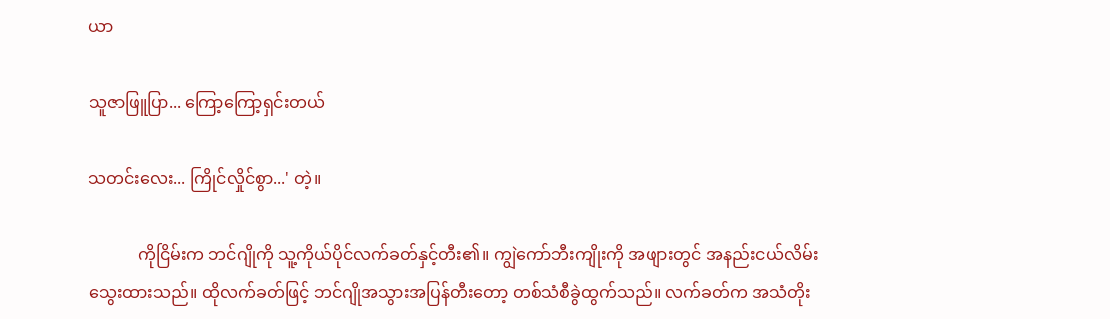ယာ

သူဇာဖြူပြာ... ကြော့ကြော့ရှင်းတယ်

သတင်းလေး... ကြိုင်လှိုင်စွာ...' တဲ့။

            ကိုငြိမ်းက ဘင်ဂျိုကို သူ့ကိုယ်ပိုင်လက်ခတ်နှင့်တီး၏။ ကျွဲကော်ဘီးကျိုးကို အဖျားတွင် အနည်းငယ်လိမ်းသွေးထားသည်။ ထိုလက်ခတ်ဖြင့် ဘင်ဂျိုအသွားအပြန်တီးတော့ တစ်သံစီခွဲထွက်သည်။ လက်ခတ်က အသံတိုး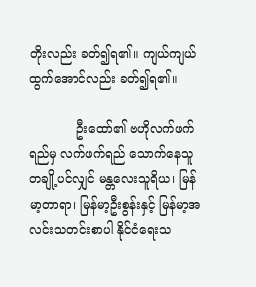တိုးလည်း ခတ်၍ရ၏။ ကျယ်ကျယ်ထွက်အောင်လည်း ခတ်၍ရ၏။

            ဦးထော်၏ ဗဟိုလက်ဖက်ရည်မှ လက်ဖက်ရည် သောက်နေသူ တချို့ပင်လျှင် မန္တလေးသူရိယ၊ မြန်မာ့တာရာ၊ မြန်မာ့ဦးစွန်းနှင့် မြန်မာ့အလင်းသတင်းစာပါ နိုင်ငံရေးသ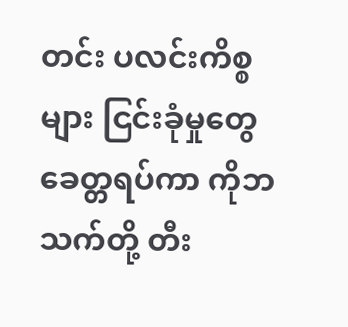တင်း ပလင်းကိစ္စများ ငြင်းခုံမှုတွေ ခေတ္တရပ်ကာ ကိုဘသက်တို့ တီး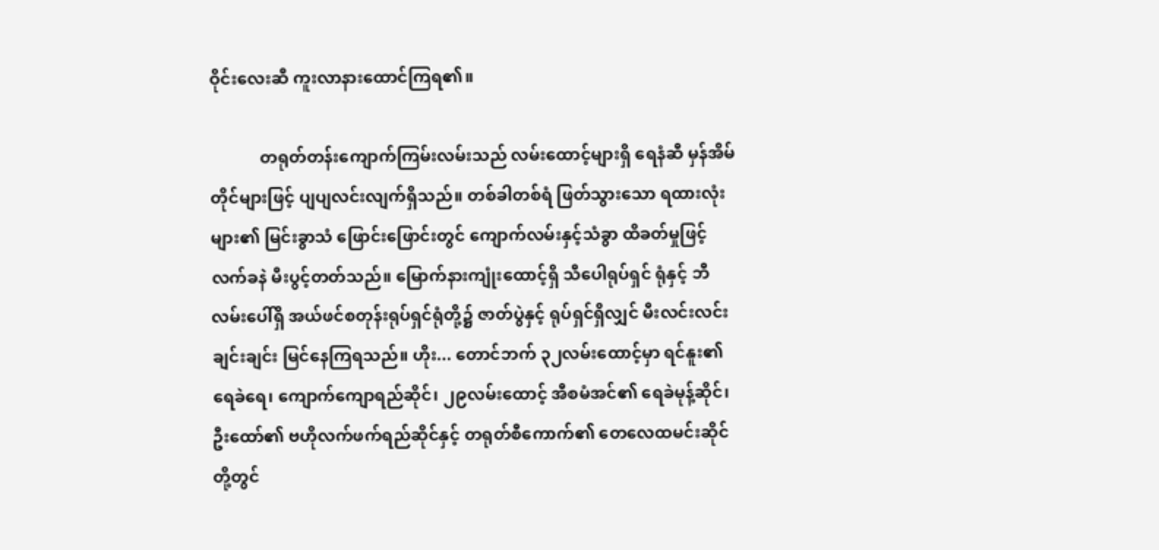ဝိုင်းလေးဆီ ကူးလာနားထောင်ကြရ၏။

            တရုတ်တန်းကျောက်ကြမ်းလမ်းသည် လမ်းထောင့်များရှိ ရေနံဆီ မှန်အိမ်တိုင်များဖြင့် ပျပျလင်းလျက်ရှိသည်။ တစ်ခါတစ်ရံ ဖြတ်သွားသော ရထားလုံးများ၏ မြင်းခွာသံ ဖြောင်းဖြောင်းတွင် ကျောက်လမ်းနှင့်သံခွာ ထိခတ်မှုဖြင့် လက်ခနဲ မီးပွင့်တတ်သည်။ မြောက်နားကျုံးထောင့်ရှိ သီပေါရုပ်ရှင် ရုံနှင့် ဘီလမ်းပေါ်ရှိ အယ်ဖင်စတုန်းရုပ်ရှင်ရုံတို့၌ ဇာတ်ပွဲနှင့် ရုပ်ရှင်ရှိလျှင် မီးလင်းလင်းချင်းချင်း မြင်နေကြရသည်။ ဟိုး... တောင်ဘက် ၃၂လမ်းထောင့်မှာ ရင်နူး၏ ရေခဲရေ၊ ကျောက်ကျောရည်ဆိုင်၊ ၂၉လမ်းထောင့် အီစမံအင်၏ ရေခဲမုန့်ဆိုင်၊ ဦးထော်၏ ဗဟိုလက်ဖက်ရည်ဆိုင်နှင့် တရုတ်စီကောက်၏ တေလေထမင်းဆိုင်တို့တွင်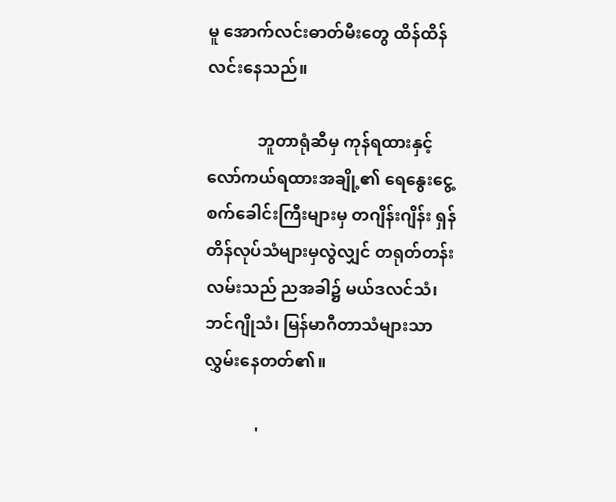မူ အောက်လင်းဓာတ်မီးတွေ ထိန်ထိန်လင်းနေသည်။

            ဘူတာရုံဆီမှ ကုန်ရထားနှင့် လော်ကယ်ရထားအချို့၏ ရေနွေးငွေ့ စက်ခေါင်းကြီးများမှ တဂျိန်းဂျိန်း ရှန်တိန်လုပ်သံများမှလွဲလျှင် တရုတ်တန်းလမ်းသည် ညအခါ၌ မယ်ဒလင်သံ၊ ဘင်ဂျိုသံ၊ မြန်မာဂီတာသံများသာ လွှမ်းနေတတ်၏။

            '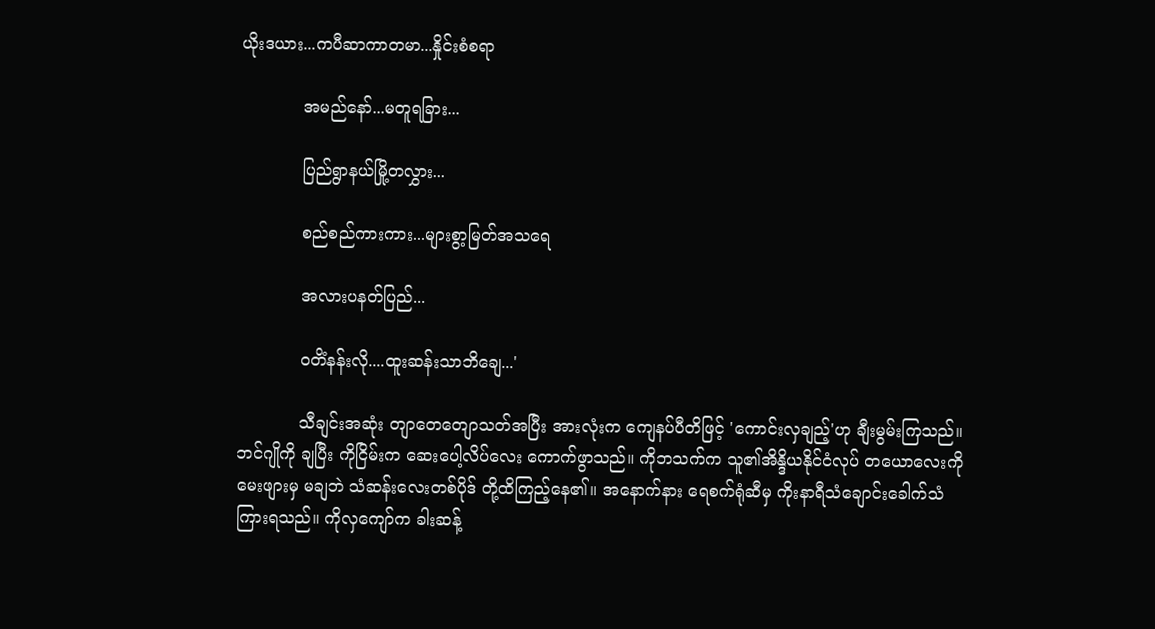ယိုးဒယား...ကပီဆာကာတမာ...နှိုင်းစံစရာ

            အမည်နော်...မတူရခြား...

            ပြည်ရွာနယ်မြို့တလွှား...

            စည်စည်ကားကား...များစွာ့မြတ်အသရေ

            အလားပနတ်ပြည်...

            ဝတိံနန်းလို....ထူးဆန်းသာဘိချေ...'

            သီချင်းအဆုံး တျာတေတျောသတ်အပြီး အားလုံးက ကျေနပ်ပီတိဖြင့် 'ကောင်းလှချည့်'ဟု ချီးမွမ်းကြသည်။ ဘင်ဂျိုကို ချပြီး ကိုငြိမ်းက ဆေးပေါ့လိပ်လေး ကောက်ဖွာသည်။ ကိုဘသက်က သူ၏အိန္ဒိယနိုင်ငံလုပ် တယောလေးကို မေးဖျားမှ မချဘဲ သံဆန်းလေးတစ်ပိုဒ် တို့ထိကြည့်နေ၏။ အနောက်နား ရေစက်ရုံဆီမှ ကိုးနာရီသံချောင်းခေါက်သံ ကြားရသည်။ ကိုလှကျော်က ခါးဆန့်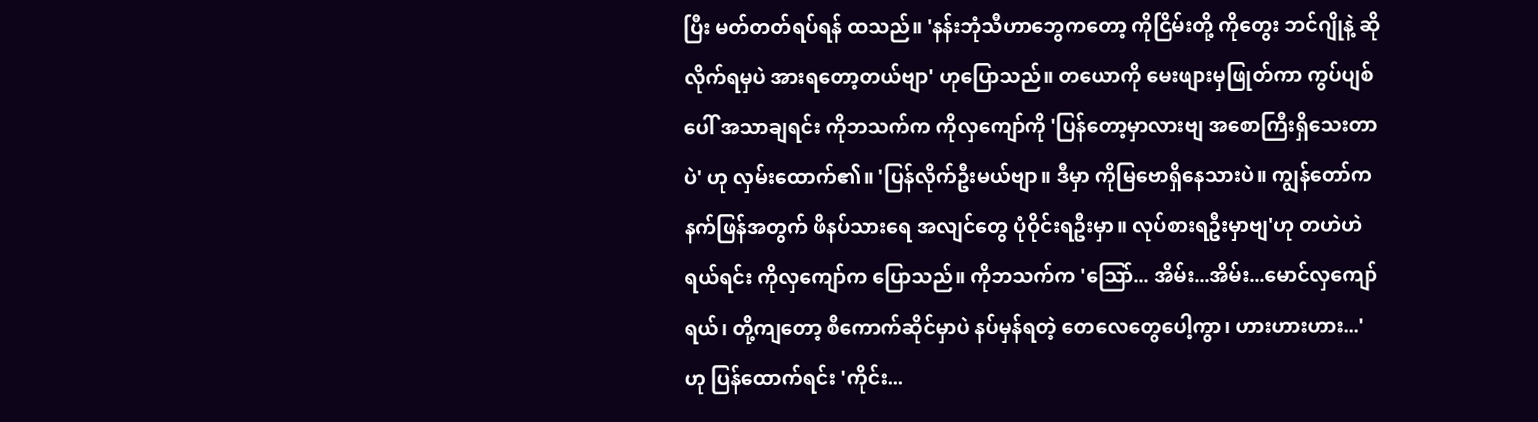ပြီး မတ်တတ်ရပ်ရန် ထသည်။ 'နန်းဘုံသီဟာဘွေကတော့ ကိုငြိမ်းတို့ ကိုတွေး ဘင်ဂျိုနဲ့ ဆိုလိုက်ရမှပဲ အားရတော့တယ်ဗျာ' ဟုပြောသည်။ တယောကို မေးဖျားမှဖြုတ်ကာ ကွပ်ပျစ်ပေါ် အသာချရင်း ကိုဘသက်က ကိုလှကျော်ကို 'ပြန်တော့မှာလားဗျ အစောကြီးရှိသေးတာပဲ' ဟု လှမ်းထောက်၏။ 'ပြန်လိုက်ဦးမယ်ဗျာ။ ဒီမှာ ကိုမြဗောရှိနေသားပဲ။ ကျွန်တော်က နက်ဖြန်အတွက် ဖိနပ်သားရေ အလျင်တွေ ပုံဝိုင်းရဦးမှာ။ လုပ်စားရဦးမှာဗျ'ဟု တဟဲဟဲ ရယ်ရင်း ကိုလှကျော်က ပြောသည်။ ကိုဘသက်က 'သြော်... အိမ်း...အိမ်း...မောင်လှကျော်ရယ်၊ တို့ကျတော့ စီကောက်ဆိုင်မှာပဲ နပ်မှန်ရတဲ့ တေလေတွေပေါ့ကွာ၊ ဟားဟားဟား...' ဟု ပြန်ထောက်ရင်း 'ကိုင်း...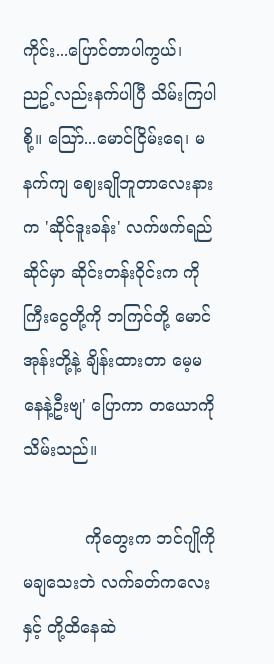ကိုင်း...ပြောင်တာပါကွယ်၊ ညဥ့်လည်းနက်ပါပြီ သိမ်းကြပါစို့။ သြော်...မောင်ငြိမ်းရေ၊ မနက်ကျ ဈေးချိုဘူတာလေးနားက 'ဆိုင်ဒူးခန်း' လက်ဖက်ရည်ဆိုင်မှာ ဆိုင်းတန်းဝိုင်းက ကိုကြီးငွေတို့ကို ဘကြင်တို့ မောင်အုန်းတို့နဲ့ ချိန်းထားတာ မေ့မနေနဲ့ဦးဗျ' ပြောကာ တယောကို သိမ်းသည်။

            ကိုတွေးက ဘင်ဂျိုကို မချသေးဘဲ လက်ခတ်ကလေးနှင့် တို့ထိနေဆဲ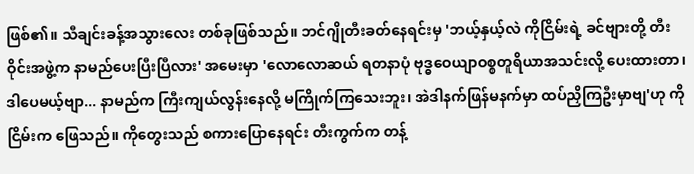ဖြစ်၏။ သီချင်းခန့်အသွားလေး တစ်ခုဖြစ်သည်။ ဘင်ဂျိုတီးခတ်နေရင်းမှ 'ဘယ့်နှယ့်လဲ ကိုငြိမ်းရဲ့ ခင်ဗျားတို့ တီးဝိုင်းအဖွဲ့က နာမည်ပေးပြီးပြီလား' အမေးမှာ 'လောလောဆယ် ရတနာပုံ ဗုဒ္ဓဝေယျာဝစ္စတူရိယာအသင်းလို့ ပေးထားတာ၊ ဒါပေမယ့်ဗျာ... နာမည်က ကြီးကျယ်လွန်းနေလို့ မကြိုက်ကြသေးဘူး၊ အဲဒါနက်ဖြန်မနက်မှာ ထပ်ညှိကြဦးမှာဗျ'ဟု ကိုငြိမ်းက ဖြေသည်။ ကိုတွေးသည် စကားပြောနေရင်း တီးကွက်က တန့်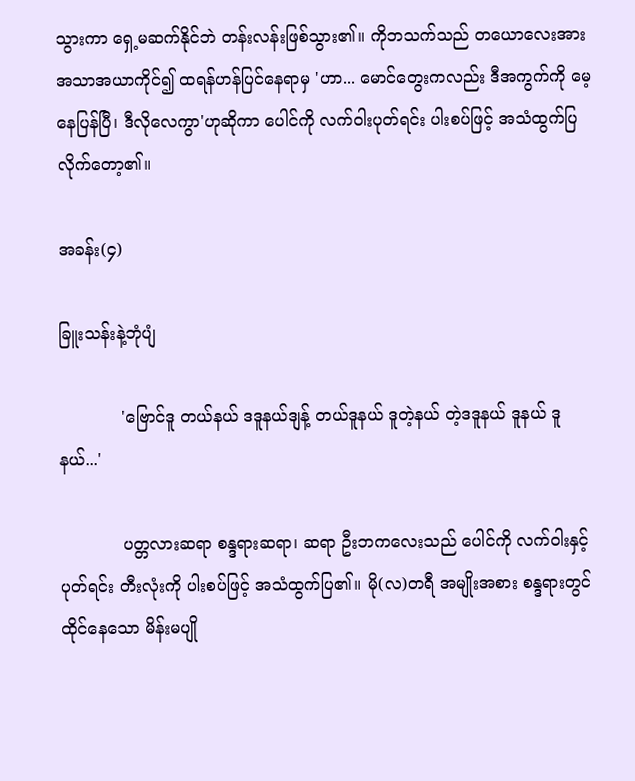သွားကာ ရှေ့မဆက်နိုင်ဘဲ တန်းလန်းဖြစ်သွား၏။ ကိုဘသက်သည် တယောလေးအား အသာအယာကိုင်၍ ထရန်ဟန်ပြင်နေရာမှ 'ဟာ... မောင်တွေးကလည်း ဒီအကွက်ကို မေ့နေပြန်ပြီ၊ ဒီလိုလေကွာ'ဟုဆိုကာ ပေါင်ကို လက်ဝါးပုတ်ရင်း ပါးစပ်ဖြင့် အသံထွက်ပြလိုက်တော့၏။

အခန်း(၄)

ခြူးသန်းနဲ့ဘုံပျံ

            'ဗြောင်ဒူ တယ်နယ် ဒဒူနယ်ဒျန့် တယ်ဒူနယ် ဒူတဲ့နယ် တဲ့ဒဒူနယ် ဒူနယ် ဒူနယ်...'

            ပတ္တလားဆရာ စန္ဒရားဆရာ၊ ဆရာ ဦးဘကလေးသည် ပေါင်ကို လက်ဝါးနှင့်ပုတ်ရင်း တီးလုံးကို ပါးစပ်ဖြင့် အသံထွက်ပြ၏။ မို(လ)တရီ အမျိုးအစား စန္ဒရားတွင်ထိုင်နေသော မိန်းမပျို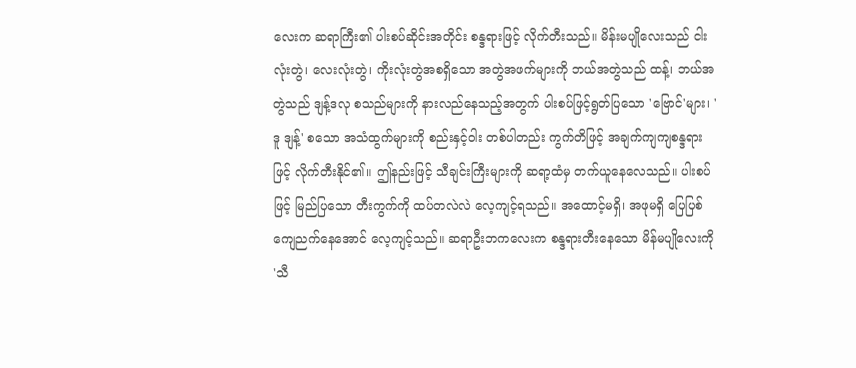လေးက ဆရာကြီး၏ ပါးစပ်ဆိုင်းအတိုင်း စန္ဒရားဖြင့် လိုက်တီးသည်။ မိန်းမပျိုလေးသည် ငါးလုံးတွဲ၊ လေးလုံးတွဲ၊ ကိုးလုံးတွဲအစရှိသော အတွဲအဖက်များကို ဘယ်အတွဲသည် ထန့်၊ ဘယ်အတွဲသည် ဒျန့်ဒလု စသည်များကို နားလည်နေသည့်အတွက် ပါးစပ်ဖြင့်ရွတ်ပြသော 'ဗြောင်'များ၊ 'ဒူ ဒျန့်' စသော အသံထွက်များကို စည်းနှင့်ဝါး တစ်ပါတည်း ကွက်တိဖြင့် အချက်ကျကျစန္ဒရားဖြင့် လိုက်တီးနိုင်၏။ ဤနည်းဖြင့် သီချင်းကြီးများကို ဆရာ့ထံမှ တက်ယူနေလေသည်။ ပါးစပ်ဖြင့် မြည်ပြသော တီးကွက်ကို ထပ်တလဲလဲ လေ့ကျင့်ရသည်။ အထောင့်မရှိ၊ အဖုမရှိ ပြေပြစ်ကျေညက်နေအောင် လေ့ကျင့်သည်။ ဆရာဦးဘကလေးက စန္ဒရားတီးနေသော မိန်မပျိုလေးကို 'သီ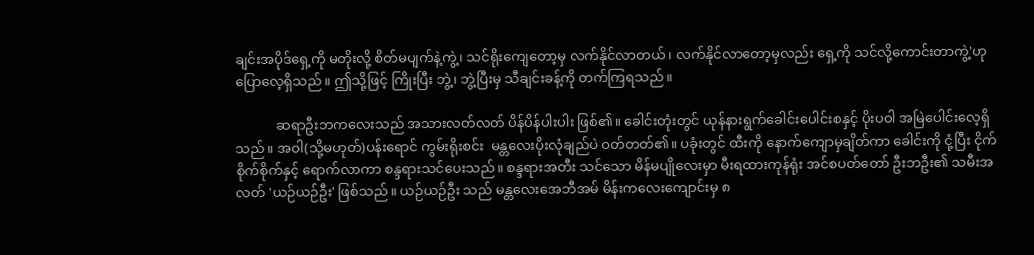ချင်းအပိုဒ်ရှေ့ကို မတိုးလို့ စိတ်မပျက်နဲ့ကွဲ့၊ သင်ရိုးကျေတော့မှ လက်နိုင်လာတယ်၊ လက်နိုင်လာတော့မှလည်း ရှေ့ကို သင်လို့ကောင်းတာကွဲ့'ဟု ပြောလေ့ရှိသည်။ ဤသို့ဖြင့် ကြိုးပြီး ဘွဲ့၊ ဘွဲ့ပြီးမှ သီချင်းခန့်ကို တက်ကြရသည်။

            ဆရာဦးဘကလေးသည် အသားလတ်လတ် ပိန်ပိန်ပါးပါး ဖြစ်၏။ ခေါင်းတုံးတွင် ယုန်နားရွက်ခေါင်းပေါင်းစနှင့် ပိုးပဝါ အမြဲပေါင်းလေ့ရှိသည်။ အဝါ(သို့မဟုတ်)ပန်းရောင် ကွမ်းရိုးစင်း  မန္တလေးပိုးလုံချည်ပဲ ဝတ်တတ်၏။ ပခုံးတွင် ထီးကို နောက်ကျောမှချိတ်ကာ ခေါင်းကို ငုံ့ပြီး ငိုက်စိုက်စိုက်နှင့် ရောက်လာကာ စန္ဒရားသင်ပေးသည်။ စန္ဒရားအတီး သင်သော မိန်မပျိုလေးမှာ မီးရထားကုန်ရုံး အင်စပတ်တော် ဦးဘဦး၏ သမီးအလတ် 'ယဉ်ယဉ်ဦး' ဖြစ်သည်။ ယဉ်ယဉ်ဦး သည် မန္တလေးအေဘီအမ် မိန်းကလေးကျောင်းမှ ၈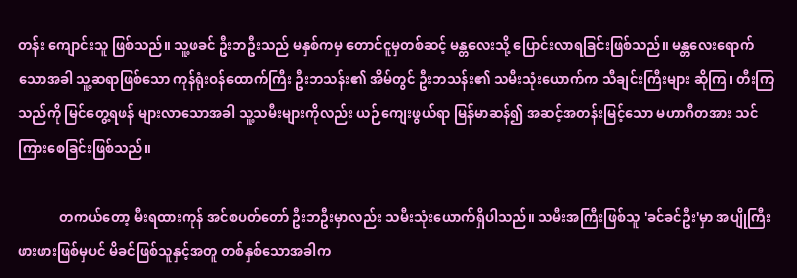တန်း ကျောင်းသူ ဖြစ်သည်။ သူ့ဖခင် ဦးဘဦးသည် မနှစ်ကမှ တောင်ငူမှတစ်ဆင့် မန္တလေးသို့ ပြောင်းလာရခြင်းဖြစ်သည်။ မန္တလေးရောက်သောအခါ သူ့ဆရာဖြစ်သော ကုန်ရုံးဝန်ထောက်ကြီး ဦးဘသန်း၏ အိမ်တွင် ဦးဘသန်း၏ သမီးသုံးယောက်က သီချင်းကြီးများ ဆိုကြ၊ တီးကြသည်ကို မြင်တွေ့ရဖန် များလာသောအခါ သူ့သမီးများကိုလည်း ယဉ်ကျေးဖွယ်ရာ မြန်မာဆန်၍ အဆင့်အတန်းမြင့်သော မဟာဂီတအား သင်ကြားစေခြင်းဖြစ်သည်။

            တကယ်တော့ မီးရထားကုန် အင်စပတ်တော် ဦးဘဦးမှာလည်း သမီးသုံးယောက်ရှိပါသည်။ သမီးအကြီးဖြစ်သူ 'ခင်ခင်ဦး'မှာ အပျိုကြီးဖားဖားဖြစ်မှပင် မိခင်ဖြစ်သူနှင့်အတူ တစ်နှစ်သောအခါက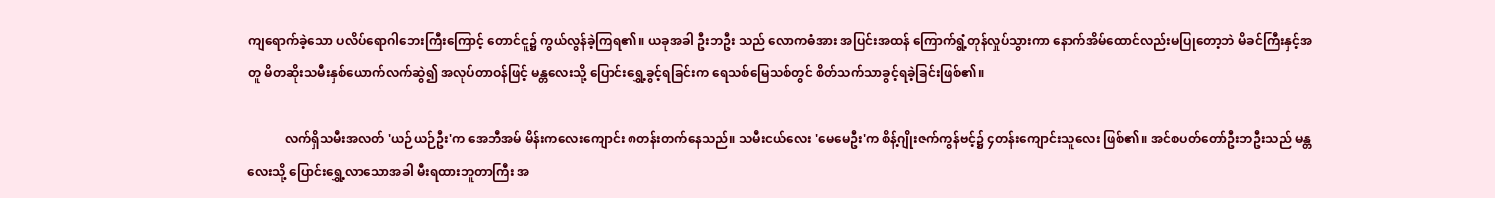ကျရောက်ခဲ့သော ပလိပ်ရောဂါဘေးကြီးကြောင့် တောင်ငူ၌ ကွယ်လွန်ခဲ့ကြရ၏။ ယခုအခါ ဦးဘဦး သည် လောကဓံအား အပြင်းအထန် ကြောက်ရွံ့တုန်လှုပ်သွားကာ နောက်အိမ်ထောင်လည်းမပြုတော့ဘဲ မိခင်ကြီးနှင့်အတူ မိတဆိုးသမီးနှစ်ယောက်လက်ဆွဲ၍ အလုပ်တာဝန်ဖြင့် မန္တလေးသို့ ပြောင်းရွှေ့ခွင့်ရခြင်းက ရေသစ်မြေသစ်တွင် စိတ်သက်သာခွင့်ရခဲ့ခြင်းဖြစ်၏။

            လက်ရှိသမီးအလတ် 'ယဉ်ယဉ်ဦး'က အေဘီအမ် မိန်းကလေးကျောင်း ၈တန်းတက်နေသည်။ သမီးငယ်လေး 'မေမေဦး'က စိန့်ဂျိုးဇက်ကွန်ဗင့်၌ ၄တန်းကျောင်းသူလေး ဖြစ်၏။ အင်စပတ်တော်ဦးဘဦးသည် မန္တလေးသို့ ပြောင်းရွှေ့လာသောအခါ မီးရထားဘူတာကြီး အ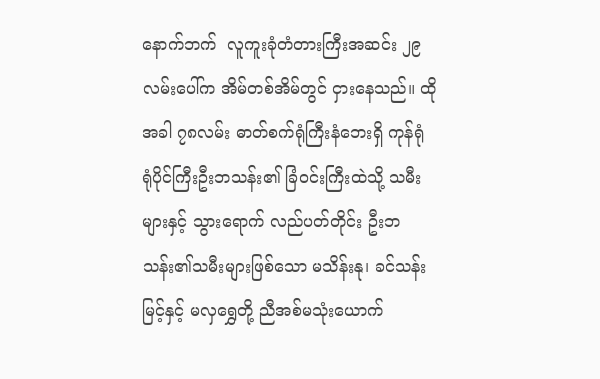နောက်ဘက်  လူကူးခုံတံတားကြီးအဆင်း ၂၉လမ်းပေါ်က အိမ်တစ်အိမ်တွင် ငှားနေသည်။ ထိုအခါ ၇၈လမ်း ဓာတ်စက်ရုံကြီးနံဘေးရှိ ကုန်ရုံ ရုံပိုင်ကြီးဦးဘသန်း၏ ခြံဝင်းကြီးထဲသို့ သမီးများနှင့် သွားရောက် လည်ပတ်တိုင်း ဦးဘသန်း၏သမီးများဖြစ်သော မသိန်းနု၊ ခင်သန်းမြင့်နှင့် မလှရွှေတို့ ညီအစ်မသုံးယောက်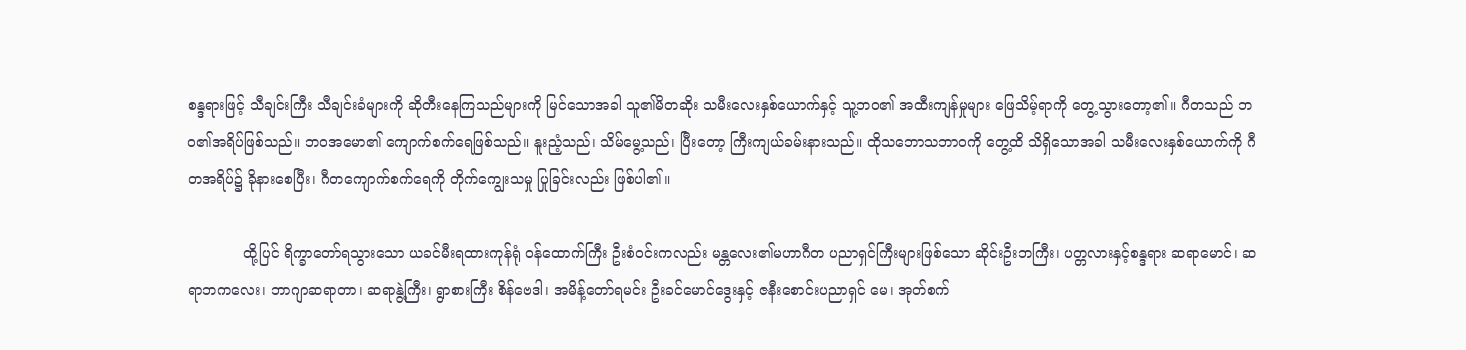စန္ဒရားဖြင့် သီချင်းကြီး သီချင်းခံများကို ဆိုတီးနေကြသည်များကို မြင်သောအခါ သူ၏မိတဆိုး သမီးလေးနှစ်ယောက်နှင့် သူ့ဘဝ၏ အထီးကျန်မှုများ ဖြေသိမ့်ရာကို တွေ့သွားတော့၏။ ဂီတသည် ဘဝ၏အရိပ်ဖြစ်သည်။ ဘဝအမော၏ ကျောက်စက်ရေဖြစ်သည်။ နူးညံ့သည်၊ သိမ်မွေ့သည်၊ ပြီးတော့ ကြီးကျယ်ခမ်းနားသည်။ ထိုသဘောသဘာဝကို တွေ့ထိ သိရှိသောအခါ သမီးလေးနှစ်ယောက်ကို ဂီတအရိပ်၌ ခိုနားစေပြီး၊ ဂီတကျောက်စက်ရေကို တိုက်ကျွေးသမှု ပြုခြင်းလည်း ဖြစ်ပါ၏။

            ထို့ပြင် ရိက္ခာတော်ရသွားသော ယခင်မီးရထားကုန်ရုံ ဝန်ထောက်ကြီး ဦးစံဝင်းကလည်း မန္တလေး၏မဟာဂီတ ပညာရှင်ကြီးများဖြစ်သော ဆိုင်းဦးဘကြီး၊ ပတ္တလားနှင့်စန္ဒရား ဆရာမောင်၊ ဆရာဘကလေး၊ ဘာဂျာဆရာတာ၊ ဆရာနွဲ့ကြီး၊ ရွာစားကြီး စိန်ဗေဒါ၊ အမိန့်တော်ရမင်း ဦးခင်မောင်ဒွေးနှင့် ဇနီးစောင်းပညာရှင် မေ၊ အုတ်စက်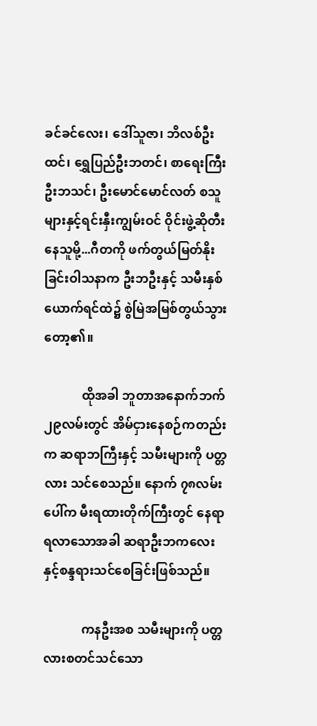ခင်ခင်လေး၊ ဒေါ်သူဇာ၊ ဘိလစ်ဦးထင်၊ ရွှေပြည်ဦးဘတင်၊ စာရေးကြီးဦးဘသင်၊ ဦးမောင်မောင်လတ် စသူများနှင့်ရင်းနှီးကျွမ်းဝင် ဝိုင်းဖွဲ့ဆိုတီး နေသူမို့...ဂီတကို ဖက်တွယ်မြတ်နိုးခြင်းဝါသနာက ဦးဘဦးနှင့် သမီးနှစ်ယောက်ရင်ထဲ၌ စွဲမြဲအမြစ်တွယ်သွားတော့၏။

            ထိုအခါ ဘူတာအနောက်ဘက် ၂၉လမ်းတွင် အိမ်ငှားနေစဉ်ကတည်းက ဆရာဘကြီးနှင့် သမီးများကို ပတ္တလား သင်စေသည်။ နောက် ၇၈လမ်းပေါ်က မီးရထားတိုက်ကြီးတွင် နေရာရလာသောအခါ ဆရာဦးဘကလေးနှင့်စန္ဒရားသင်စေခြင်းဖြစ်သည်။

            ကနဦးအစ သမီးများကို ပတ္တလားစတင်သင်သော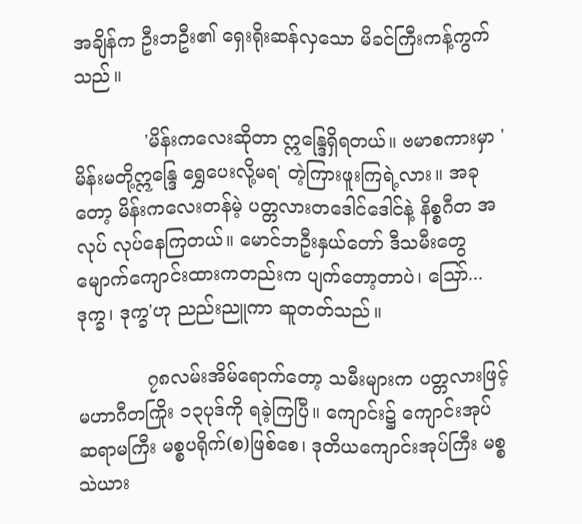အချိန်က ဦးဘဦး၏ ရှေးရိုးဆန်လှသော မိခင်ကြီးကန့်ကွက်သည်။

            'မိန်းကလေးဆိုတာ ဣန္ဒြေရှိရတယ်။ ဗမာစကားမှာ 'မိန်းမတို့ဣန္ဒြေ ရွှေပေးလို့မရ' တဲ့ကြားဖူးကြရဲ့လား။ အခုတော့ မိန်းကလေးတန်မဲ့ ပတ္တလားတဒေါင်ဒေါင်နဲ့ နိစ္စဂီတ အလုပ် လုပ်နေကြတယ်။ မောင်ဘဦးနှယ်တော် ဒီသမီးတွေ မျောက်ကျောင်းထားကတည်းက ပျက်တော့တာပဲ၊ သြော်... ဒုက္ခ၊ ဒုက္ခ'ဟု ညည်းညူကာ ဆူတတ်သည်။

            ၇၈လမ်းအိမ်ရောက်တော့ သမီးများက ပတ္တလားဖြင့် မဟာဂီတကြိုး ၁၃ပုဒ်ကို ရခဲ့ကြပြီ။ ကျောင်း၌ ကျောင်းအုပ် ဆရာမကြီး မစ္စပရိုက်(စ)ဖြစ်စေ၊ ဒုတိယကျောင်းအုပ်ကြီး မစ္စသဲယား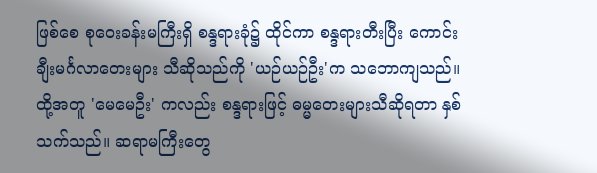ဖြစ်စေ စုဝေးခန်းမကြီးရှိ စန္ဒရားခုံ၌ ထိုင်ကာ စန္ဒရားတီးပြီး ကောင်းချီးမင်္ဂလာတေးများ သီဆိုသည်ကို 'ယဉ်ယဉ်ဦး'က သဘောကျသည်။ ထို့အတူ 'မေမေဦး' ကလည်း စန္ဒရားဖြင့် ဓမ္မတေးများသီဆိုရတာ နှစ်သက်သည်။ ဆရာမကြီးတွေ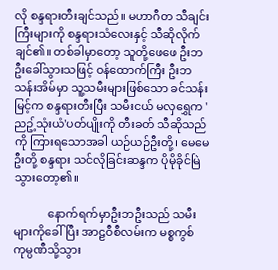လို စန္ဒရားတီးချင်သည်။ မဟာဂီတ သီချင်းကြီးများကို စန္ဒရားသံလေးနှင့် သီဆိုလိုက်ချင်၏။ တစ်ခါမှာတော့ သူတို့ဖေဖေ ဦးဘဦးခေါ်သွားသဖြင့် ဝန်ထောက်ကြီး ဦးဘသန်းအိမ်မှာ သူ့သမီးများဖြစ်သော ခင်သန်းမြင့်က စန္ဒရားတီးပြီး သမီးငယ် မလှရွှေက 'ညဥ့်သုံးယံ'ပတ်ပျိုးကို တီးခတ် သီဆိုသည်ကို ကြားရသောအခါ ယဉ်ယဉ်ဦးတို့၊ မေမေဦးတို့ စန္ဒရား သင်လိုခြင်းဆန္ဒက ပိုမိုခိုင်မြဲသွားတော့၏။

            နောက်ရက်မှာဦးဘဦးသည် သမီးများကိုခေါ်ပြီး အာဠဝီစီလမ်းက မစ္စကွစ်ကုမ္ပဏီသို့သွား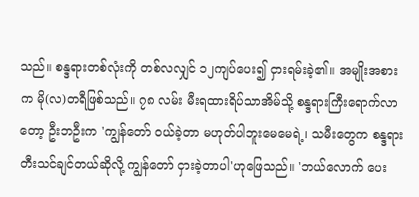သည်။ စန္ဒရားတစ်လုံးကို တစ်လလျှင် ၁၂ကျပ်ပေး၍ ငှားရမ်းခဲ့၏။ အမျိုးအစားက မို(လ)တရီဖြစ်သည်။ ၇၈ လမ်း မီးရထားရိပ်သာအိမ်သို့ စန္ဒရားကြီးရောက်လာတော့ ဦးဘဦးက 'ကျွန်တော် ဝယ်ခဲ့တာ မဟုတ်ပါဘူးမေမေရဲ့၊ သမီးတွေက စန္ဒရားတီးသင်ချင်တယ်ဆိုလို့ ကျွန်တော် ငှားခဲ့တာပါ'ဟုဖြေသည်။ 'ဘယ်လောက် ပေး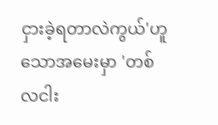ငှားခဲ့ရတာလဲကွယ်'ဟူသောအမေးမှာ 'တစ်လငါး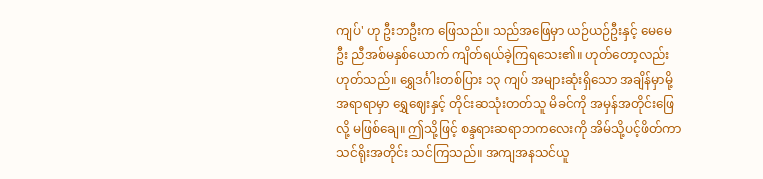ကျပ်' ဟု ဦးဘဦးက ဖြေသည်။ သည်အဖြေမှာ ယဉ်ယဉ်ဦးနှင့် မေမေဦး ညီအစ်မနှစ်ယောက် ကျိတ်ရယ်ခဲ့ကြရသေး၏။ ဟုတ်တော့လည်း ဟုတ်သည်။ ရွှေဒင်္ဂါးတစ်ပြား ၁၃ ကျပ် အများဆုံးရှိသော အချိန်မှာမို့ အရာရာမှာ ရွှေဈေးနှင့် တိုင်းဆသုံးတတ်သူ မိခင်ကို အမှန်အတိုင်းဖြေလို့ မဖြစ်ချေ။ ဤသို့ဖြင့် စန္ဒရားဆရာဘကလေးကို အိမ်သို့ပင့်ဖိတ်ကာ သင်ရိုးအတိုင်း သင်ကြသည်။ အကျအနသင်ယူ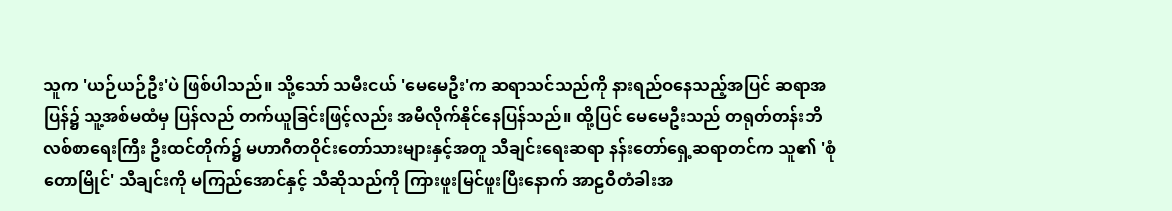သူက 'ယဉ်ယဉ်ဦး'ပဲ ဖြစ်ပါသည်။ သို့သော် သမီးငယ် 'မေမေဦး'က ဆရာသင်သည်ကို နားရည်ဝနေသည့်အပြင် ဆရာအပြန်၌ သူ့အစ်မထံမှ ပြန်လည် တက်ယူခြင်းဖြင့်လည်း အမီလိုက်နိုင်နေပြန်သည်။ ထို့ပြင် မေမေဦးသည် တရုတ်တန်းဘိလစ်စာရေးကြီး ဦးထင်တိုက်၌ မဟာဂီတဝိုင်းတော်သားများနှင့်အတူ သီချင်းရေးဆရာ နန်းတော်ရှေ့ဆရာတင်က သူ၏ 'စုံတောမြိုင်' သီချင်းကို မကြည်အောင်နှင့် သီဆိုသည်ကို ကြားဖူးမြင်ဖူးပြီးနောက် အာဠဝီတံခါးအ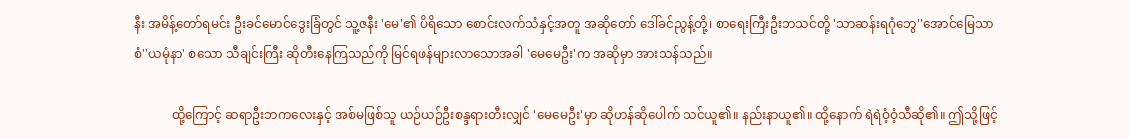နီး အမိန့်တော်ရမင်း ဦးခင်မောင်ဒွေးခြံတွင် သူ့ဇနီး 'မေ'၏ ပိရိသော စောင်းလက်သံနှင့်အတူ အဆိုတော် ဒေါ်ခင်ညွန့်တို့၊ စာရေးကြီးဦးဘသင်တို့ 'သာဆန်းရဂုံဘွေ''အောင်မြေသာစံ''ယမုံနာ' စသော သီချင်းကြီး ဆိုတီးနေကြသည်ကို မြင်ရဖန်များလာသောအခါ 'မေမေဦး'က အဆိုမှာ အားသန်သည်။

            ထို့ကြောင့် ဆရာဦးဘကလေးနှင့် အစ်မဖြစ်သူ ယဉ်ယဉ်ဦးစန္ဒရားတီးလျှင် 'မေမေဦး'မှာ ဆိုဟန်ဆိုပေါက် သင်ယူ၏။ နည်းနာယူ၏။ ထို့နောက် ရဲရဲဝံ့ဝံ့သီဆို၏။ ဤသို့ဖြင့်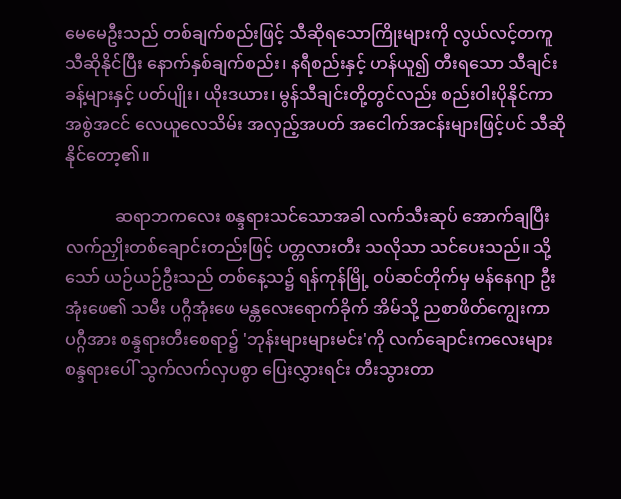မေမေဦးသည် တစ်ချက်စည်းဖြင့် သီဆိုရသောကြိုးများကို လွယ်လင့်တကူ သီဆိုနိုင်ပြီး နောက်နှစ်ချက်စည်း၊ နရီစည်းနှင့် ဟန်ယူ၍ တီးရသော သီချင်းခန့်များနှင့် ပတ်ပျိုး၊ ယိုးဒယား၊ မွန်သီချင်းတို့တွင်လည်း စည်းဝါးပိုနိုင်ကာ အစွဲအငင် လေယူလေသိမ်း အလှည့်အပတ် အငေါက်အငန်းများဖြင့်ပင် သီဆိုနိုင်တော့၏။

            ဆရာဘကလေး စန္ဒရားသင်သောအခါ လက်သီးဆုပ် အောက်ချပြီး လက်ညှိုးတစ်ချောင်းတည်းဖြင့် ပတ္တလားတီး သလိုသာ သင်ပေးသည်။ သို့သော် ယဉ်ယဉ်ဦးသည် တစ်နေ့သ၌ ရန်ကုန်မြို့ ဝပ်ဆင်တိုက်မှ မန်နေဂျာ ဦးအုံးဖေ၏ သမီး ပဂ္ဂီအုံးဖေ မန္တလေးရောက်ခိုက် အိမ်သို့ ညစာဖိတ်ကျွေးကာ ပဂ္ဂီအား စန္ဒရားတီးစေရာ၌ 'ဘုန်းများများမင်း'ကို လက်ချောင်းကလေးများ စန္ဒရားပေါ် သွက်လက်လှပစွာ ပြေးလွှားရင်း တီးသွားတာ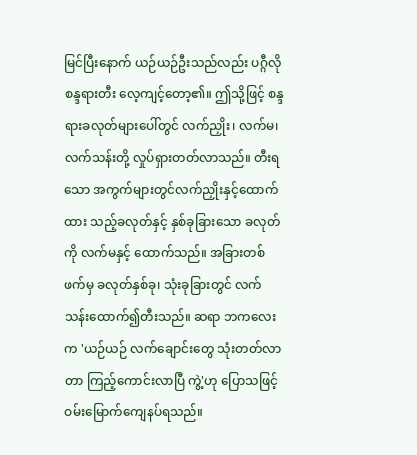မြင်ပြီးနောက် ယဉ်ယဉ်ဦးသည်လည်း ပဂ္ဂီလို စန္ဒရားတီး လေ့ကျင့်တော့၏။ ဤသို့ဖြင့် စန္ဒရားခလုတ်များပေါ်တွင် လက်ညှိုး၊ လက်မ၊ လက်သန်းတို့ လှုပ်ရှားတတ်လာသည်။ တီးရသော အကွက်များတွင်လက်ညှိုးနှင့်ထောက်ထား သည့်ခလုတ်နှင့် နှစ်ခုခြားသော ခလုတ်ကို လက်မနှင့် ထောက်သည်။ အခြားတစ်ဖက်မှ ခလုတ်နှစ်ခု၊ သုံးခုခြားတွင် လက်သန်းထောက်၍တီးသည်။ ဆရာ ဘကလေးက 'ယဉ်ယဉ် လက်ချောင်းတွေ သုံးတတ်လာတာ ကြည့်ကောင်းလာပြီ ကွဲ့'ဟု ပြောသဖြင့် ဝမ်းမြောက်ကျေနပ်ရသည်။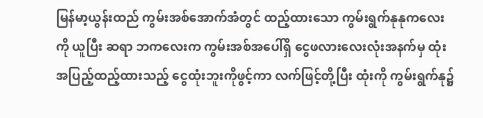မြန်မာ့ယွန်းထည် ကွမ်းအစ်အောက်အံတွင် ထည့်ထားသော ကွမ်းရွက်နုနုကလေးကို ယူပြီး ဆရာ ဘကလေးက ကွမ်းအစ်အပေါ်ရှိ ငွေဖလားလေးလုံးအနက်မှ ထုံးအပြည့်ထည့်ထားသည့် ငွေထုံးဘူးကိုဖွင့်ကာ လက်ဖြင့်တို့ပြီး ထုံးကို ကွမ်းရွက်နု၌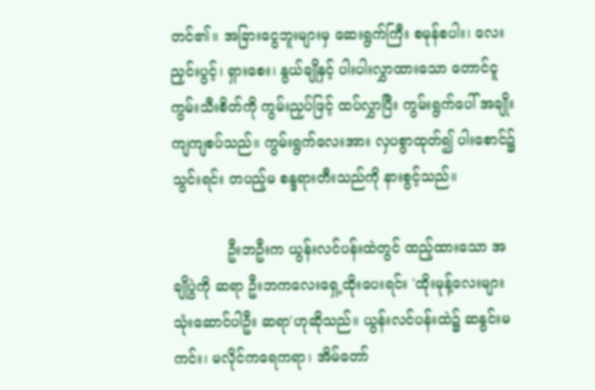တင်၏။ အခြားငွေဘူးများမှ ဆေးရွက်ကြီး စမုန်စပါး၊ လေးညှင်းပွင့်၊ ရှားစေး၊ နွယ်ချိုနှင့် ပါးပါးလွှာထားသော တောင်ငူကွမ်းသီးစိတ်ကို ကွမ်းညှပ်ဖြင့် ထပ်လွှာပြီး ကွမ်းရွက်ပေါ် အချိုးကျကျစပ်သည်။ ကွမ်းရွက်လေးအား လှပစွာထုတ်၍ ပါးစောင်၌သွင်းရင်း တပည့်မ စန္ဒရားတီးသည်ကို နားစွင့်သည်။

            ဦးဘဦးက ယွန်းလင်ပန်းထဲတွင် ထည့်ထားသော အချိုပွဲကို ဆရာ ဦးဘကလေးရှေ့ထိုးပေးရင်း 'ထိုးမုန့်လေးများ သုံးဆောင်ပါဦး ဆရာ'ဟုဆိုသည်။ ယွန်းလင်ပန်းထဲ၌ ဆနွင်းမကင်း၊ မလိုင်ကရေကရာ၊ အိမ်တော်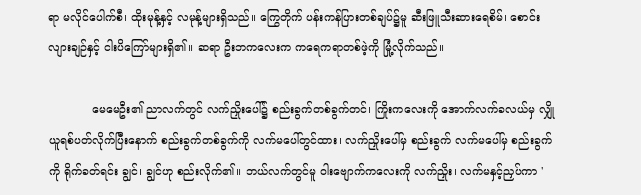ရာ မလိုင်ပေါက်စီ၊ ထိုးမုန့်နှင့် လမုန့်များရှိသည်။ ကြွေတိုက် ပန်းကန်ပြားတစ်ချပ်၌မူ ဆီးဖြူသီးဆားရေစိမ်၊ စောင်းလျားချဉ်နှင့် ငါးပိကြော်များရှိ၏။ ဆရာ ဦးဘကလေးက ကရေကရာတစ်ဖဲ့ကို မြုံ့လိုက်သည်။

            မေမေဦး၏ ညာလက်တွင် လက်ညှိုးပေါ်၌ စည်းခွက်တစ်ခွက်တင်၊ ကြိုးကလေးကို အောက်လက်ခလယ်မှ လျှိုယူရစ်ပတ်လိုက်ပြီးနောက် စည်းခွက်တစ်ခွက်ကို လက်မပေါ်တွင်ထား၊ လက်ညှိုးပေါ်မှ စည်းခွက် လက်မပေါ်မှ စည်းခွက်ကို ရိုက်ခတ်ရင်း ချွင်၊ ချွင်ဟု စည်းလိုက်၏။ ဘယ်လက်တွင်မူ ဝါးဗျောက်ကလေးကို လက်ညှိုး၊ လက်မနှင့်ညှပ်ကာ '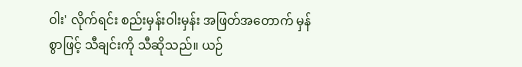ဝါး' လိုက်ရင်း စည်းမှန်းဝါးမှန်း အဖြတ်အတောက် မှန်စွာဖြင့် သီချင်းကို သီဆိုသည်။ ယဉ်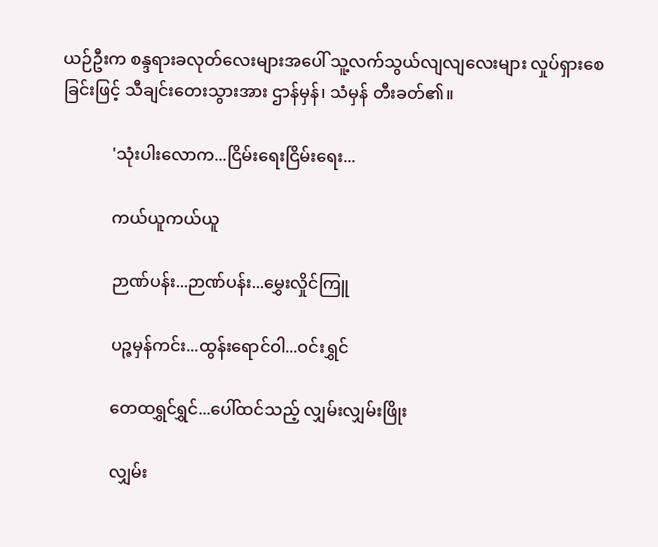ယဉ်ဦးက စန္ဒရားခလုတ်လေးများအပေါ် သူ့လက်သွယ်လျလျလေးများ လှုပ်ရှားစေခြင်းဖြင့် သီချင်းတေးသွားအား ဌာန်မှန်၊ သံမှန် တီးခတ်၏။

            'သုံးပါးလောက...ငြိမ်းရေးငြိမ်းရေး...

            ကယ်ယူကယ်ယူ

            ဉာဏ်ပန်း...ဉာဏ်ပန်း...မွှေးလှိုင်ကြူ

            ပဉ္ဇမှန်ကင်း...ထွန်းရောင်ဝါ...ဝင်းရွှင်

            တေထရွှင်ရွှင်...ပေါ်ထင်သည့် လျှမ်းလျှမ်းဖြိုး

            လျှမ်း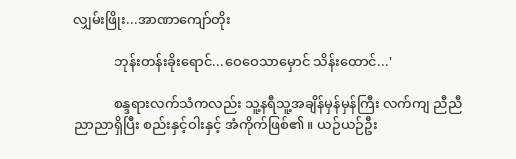လျှမ်းဖြိုး...အာဏာကျော်တိုး

            ဘုန်းတန်းခိုးရောင်...ဝေဝေသာမှောင် သိန်းထောင်...'

            စန္ဒရားလက်သံကလည်း သူ့နရီသူ့အချိန်မှန်မှန်ကြီး လက်ကျ ညီညီညာညာရှိပြီး စည်းနှင့်ဝါးနှင့် အံကိုက်ဖြစ်၏။ ယဉ်ယဉ်ဦး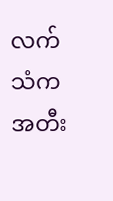လက်သံက အတီး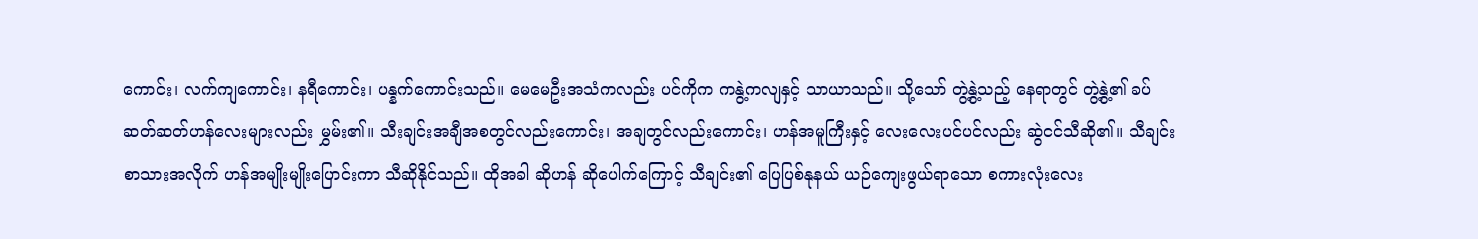ကောင်း၊ လက်ကျကောင်း၊ နရီကောင်း၊ ပန္နက်ကောင်းသည်။ မေမေဦးအသံကလည်း ပင်ကိုက ကနွဲ့ကလျနှင့် သာယာသည်။ သို့သော် တွဲ့နွဲ့သည့် နေရာတွင် တွဲ့နွဲ့၏ ခပ်ဆတ်ဆတ်ဟန်လေးများလည်း မွှမ်း၏။ သီးချင်းအချီအစတွင်လည်းကောင်း၊ အချတွင်လည်းကောင်း၊ ဟန်အမူကြီးနှင့် လေးလေးပင်ပင်လည်း ဆွဲငင်သီဆို၏။ သီချင်းစာသားအလိုက် ဟန်အမျိုးမျိုးပြောင်းကာ သီဆိုနိုင်သည်။ ထိုအခါ ဆိုဟန် ဆိုပေါက်ကြောင့် သီချင်း၏ ပြေပြစ်နုနယ် ယဉ်ကျေးဖွယ်ရာသော စကားလုံးလေး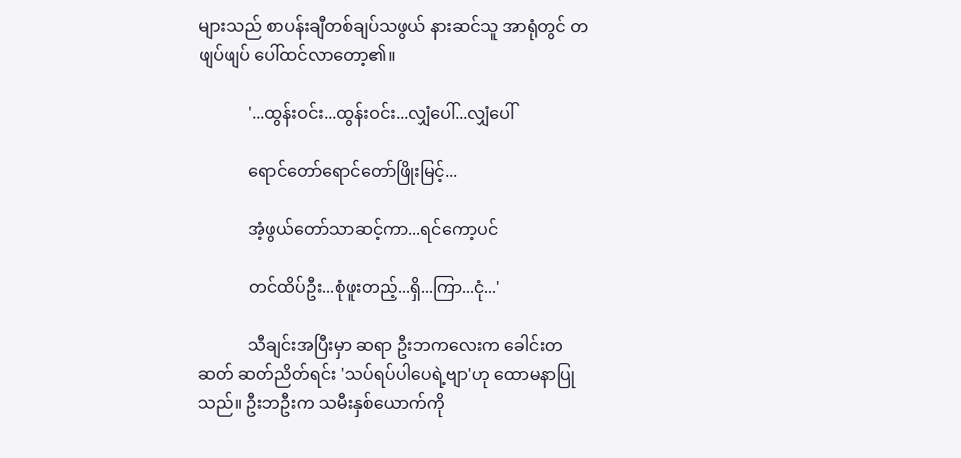များသည် စာပန်းချီတစ်ချပ်သဖွယ် နားဆင်သူ အာရုံတွင် တဖျပ်ဖျပ် ပေါ်ထင်လာတော့၏။

            '...ထွန်းဝင်း...ထွန်းဝင်း...လျှံပေါ်...လျှံပေါ်

            ရောင်တော်ရောင်တော်ဖြိုးမြင့်...

            အံ့ဖွယ်တော်သာဆင့်ကာ...ရင်ကော့ပင်

            တင်ထိပ်ဦး...စုံဖူးတည့်...ရှိ...ကြာ...ငုံ...'

            သီချင်းအပြီးမှာ ဆရာ ဦးဘကလေးက ခေါင်းတဆတ် ဆတ်ညိတ်ရင်း 'သပ်ရပ်ပါပေရဲ့ဗျာ'ဟု ထောမနာပြုသည်။ ဦးဘဦးက သမီးနှစ်ယောက်ကို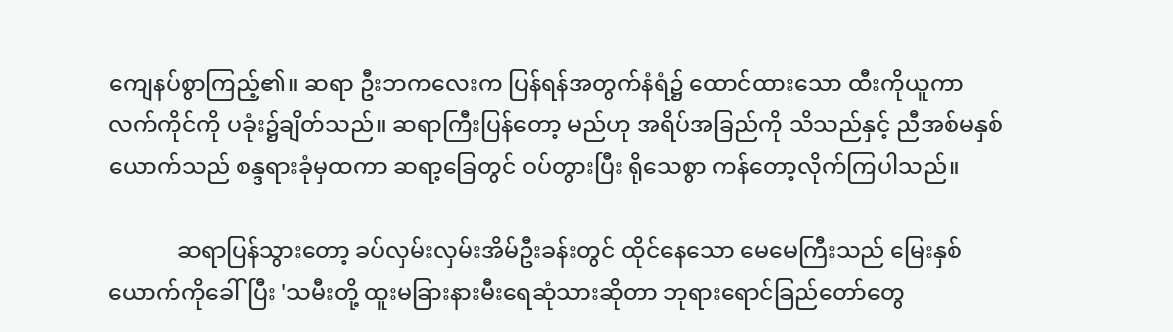ကျေနပ်စွာကြည့်၏။ ဆရာ ဦးဘကလေးက ပြန်ရန်အတွက်နံရံ၌ ထောင်ထားသော ထီးကိုယူကာ လက်ကိုင်ကို ပခုံး၌ချိတ်သည်။ ဆရာကြီးပြန်တော့ မည်ဟု အရိပ်အခြည်ကို သိသည်နှင့် ညီအစ်မနှစ်ယောက်သည် စန္ဒရားခုံမှထကာ ဆရာ့ခြေတွင် ဝပ်တွားပြီး ရိုသေစွာ ကန်တော့လိုက်ကြပါသည်။

            ဆရာပြန်သွားတော့ ခပ်လှမ်းလှမ်းအိမ်ဦးခန်းတွင် ထိုင်နေသော မေမေကြီးသည် မြေးနှစ်ယောက်ကိုခေါ်ပြီး 'သမီးတို့ ထူးမခြားနားမီးရေဆုံသားဆိုတာ ဘုရားရောင်ခြည်တော်တွေ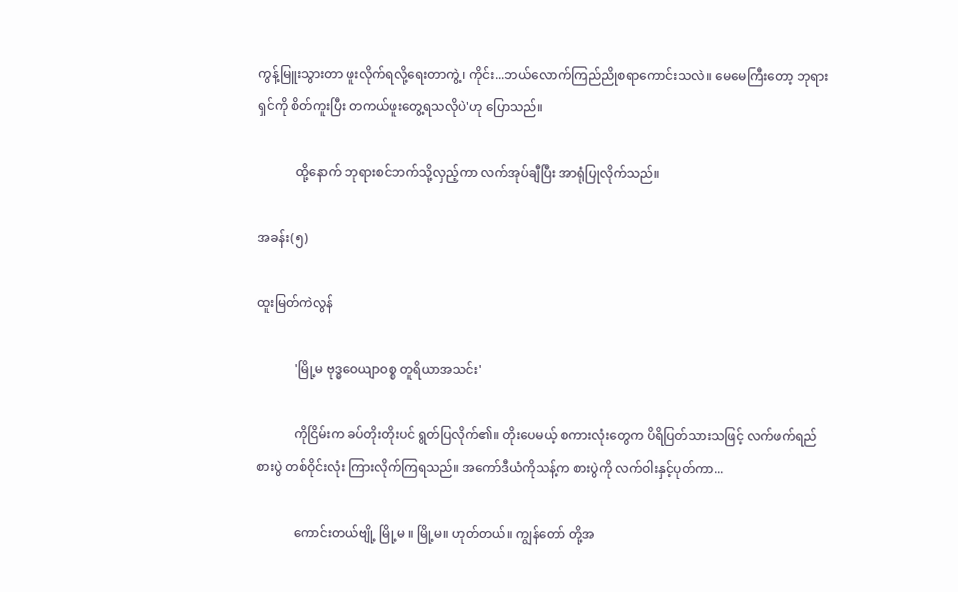ကွန့်မြူးသွားတာ ဖူးလိုက်ရလို့ရေးတာကွဲ့၊ ကိုင်း...ဘယ်လောက်ကြည်ညိုစရာကောင်းသလဲ။ မေမေကြီးတော့ ဘုရားရှင်ကို စိတ်ကူးပြီး တကယ်ဖူးတွေ့ရသလိုပဲ'ဟု ပြောသည်။

            ထို့နောက် ဘုရားစင်ဘက်သို့လှည့်ကာ လက်အုပ်ချီပြီး အာရုံပြုလိုက်သည်။

အခန်း(၅)

ထူးမြတ်ကဲလွန်

            'မြို့မ ဗုဒ္ဓဝေယျာဝစ္စ တူရိယာအသင်း'

            ကိုငြိမ်းက ခပ်တိုးတိုးပင် ရွတ်ပြလိုက်၏။ တိုးပေမယ့် စကားလုံးတွေက ပိရိပြတ်သားသဖြင့် လက်ဖက်ရည်စားပွဲ တစ်ဝိုင်းလုံး ကြားလိုက်ကြရသည်။ အကော်ဒီယံကိုသန့်က စားပွဲကို လက်ဝါးနှင့်ပုတ်ကာ...

            ကောင်းတယ်ဗျို့ မြို့မ ။ မြို့မ။ ဟုတ်တယ်။ ကျွန်တော် တို့အ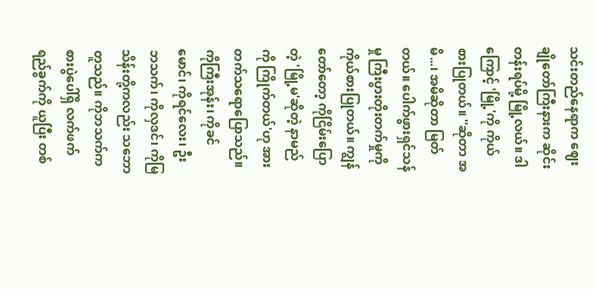သင်းတည်နေရာက ဈေးချိုတော်ကြီးနားက ဆိုင်းတန်းရပ်မို့ မြို့လယ်။ ဒါကြောင့် 'မြို့'ကို ကိုယ်စားပြုတယ်။ ''ဆိုတာ အမိ...၊ အမိဆိုတာ မြတ်တယ်။ ပေါက်ဖွားရှင်သန်မှု ကြီးပွားတိုးတက်မှုကို ကိုယ်စားပြုတယ်။ ကျွန်တော်တော့ ကိုငြိမ်းပြောတဲ့ 'မြို့မ'ဆိုတဲ့ နာမည်ကို ကြိုက်တယ်'ဟု အားတက်သရောပြောသည်။ ကိုကြီးအုန်း၊ ကိုခင်မောင်၊ ကိုရင်လေး၊ ဦးဘသက်၊ ကိုလှဒင်၊ ကိုမြသိန်းတို့ကလည်း သဘောတူသည်။ ကိုဘသက်က စားပွဲပေါ်ရှိ လက်ဖက်ရည်ခွက်ကို ယူပြီး တစ်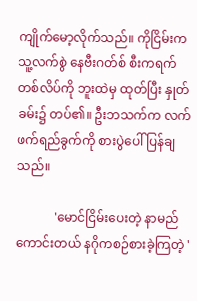ကျိုက်မော့လိုက်သည်။ ကိုငြိမ်းက သူ့လက်စွဲ နေဗီးဂတ်စ် စီးကရက်တစ်လိပ်ကို ဘူးထဲမှ ထုတ်ပြီး နှုတ်ခမ်း၌ တပ်၏။ ဦးဘသက်က လက်ဖက်ရည်ခွက်ကို စားပွဲပေါ် ပြန်ချသည်။

            'မောင်ငြိမ်းပေးတဲ့ နာမည်ကောင်းတယ် နဂိုကစဉ်စားခဲ့ကြတဲ့ '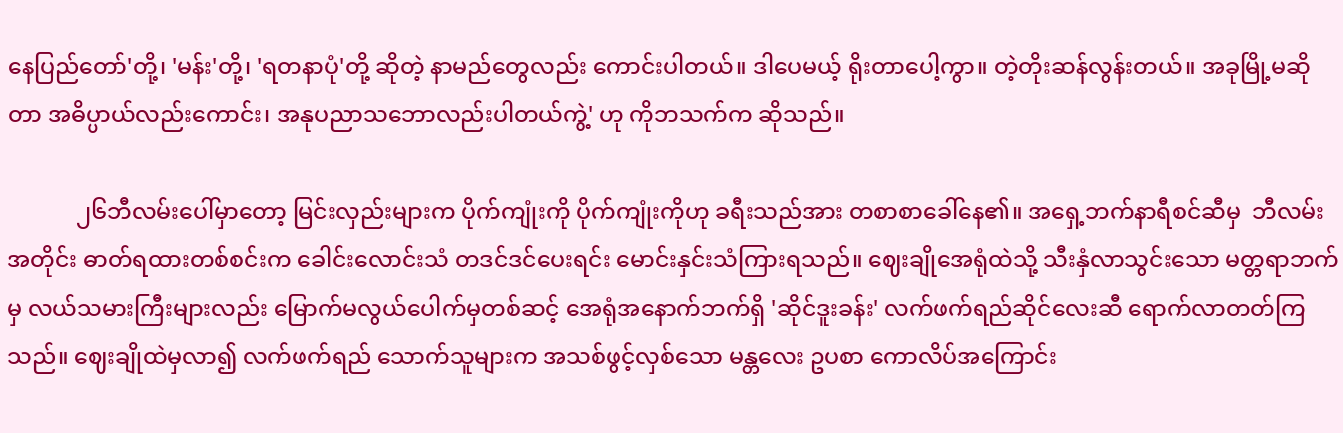နေပြည်တော်'တို့၊ 'မန်း'တို့၊ 'ရတနာပုံ'တို့ ဆိုတဲ့ နာမည်တွေလည်း ကောင်းပါတယ်။ ဒါပေမယ့် ရိုးတာပေါ့ကွာ။ တဲ့တိုးဆန်လွန်းတယ်။ အခုမြို့မဆိုတာ အဓိပ္ပာယ်လည်းကောင်း၊ အနုပညာသဘောလည်းပါတယ်ကွဲ့' ဟု ကိုဘသက်က ဆိုသည်။

            ၂၆ဘီလမ်းပေါ်မှာတော့ မြင်းလှည်းများက ပိုက်ကျုံးကို ပိုက်ကျုံးကိုဟု ခရီးသည်အား တစာစာခေါ်နေ၏။ အရှေ့ဘက်နာရီစင်ဆီမှ  ဘီလမ်းအတိုင်း ဓာတ်ရထားတစ်စင်းက ခေါင်းလောင်းသံ တဒင်ဒင်ပေးရင်း မောင်းနှင်းသံကြားရသည်။ ဈေးချိုအေရုံထဲသို့ သီးနှံလာသွင်းသော မတ္တရာဘက်မှ လယ်သမားကြီးများလည်း မြောက်မလွယ်ပေါက်မှတစ်ဆင့် အေရုံအနောက်ဘက်ရှိ 'ဆိုင်ဒူးခန်း' လက်ဖက်ရည်ဆိုင်လေးဆီ ရောက်လာတတ်ကြသည်။ ဈေးချိုထဲမှလာ၍ လက်ဖက်ရည် သောက်သူများက အသစ်ဖွင့်လှစ်သော မန္တလေး ဥပစာ ကောလိပ်အကြောင်း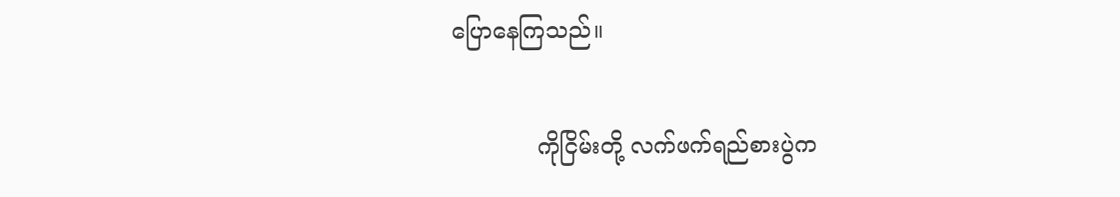ပြောနေကြသည်။

            ကိုငြိမ်းတို့ လက်ဖက်ရည်စားပွဲက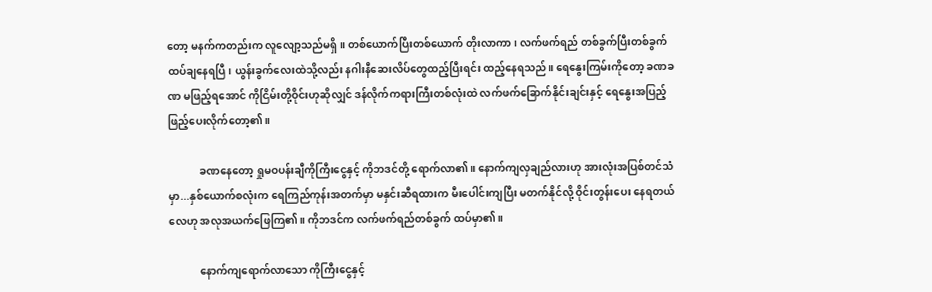တော့ မနက်ကတည်းက လူလျော့သည်မရှိ။ တစ်ယောက်ပြီးတစ်ယောက် တိုးလာကာ၊ လက်ဖက်ရည် တစ်ခွက်ပြီးတစ်ခွက် ထပ်ချနေရပြီ၊ ယွန်းခွက်လေးထဲသို့လည်း နဂါးနီဆေးလိပ်တွေထည့်ပြီးရင်း ထည့်နေရသည်။ ရေနွေးကြမ်းကိုတော့ ခဏခဏ မဖြည့်ရအောင် ကိုငြိမ်းတို့ဝိုင်းဟုဆိုလျှင် ဒန်လိုက်ကရားကြီးတစ်လုံးထဲ လက်ဖက်ခြောက်နိုင်းချင်းနှင့် ရေနွေးအပြည့်ဖြည့်ပေးလိုက်တော့၏။

            ခဏနေတော့ ရှုမဝပန်းချီကိုကြီးငွေနှင့် ကိုဘဒင်တို့ ရောက်လာ၏။ နောက်ကျလှချည်လားဟု အားလုံးအပြစ်တင်သံမှာ...နှစ်ယောက်စလုံးက ရေကြည်ကုန်းအတက်မှာ မနှင်းဆီရထားက မီးပေါင်းကျပြီး မတက်နိုင်လို့ ဝိုင်းတွန်းပေး နေရတယ်လေဟု အလုအယက်ဖြေကြ၏။ ကိုဘဒင်က လက်ဖက်ရည်တစ်ခွက် ထပ်မှာ၏။

            နောက်ကျရောက်လာသော ကိုကြီးငွေနှင့်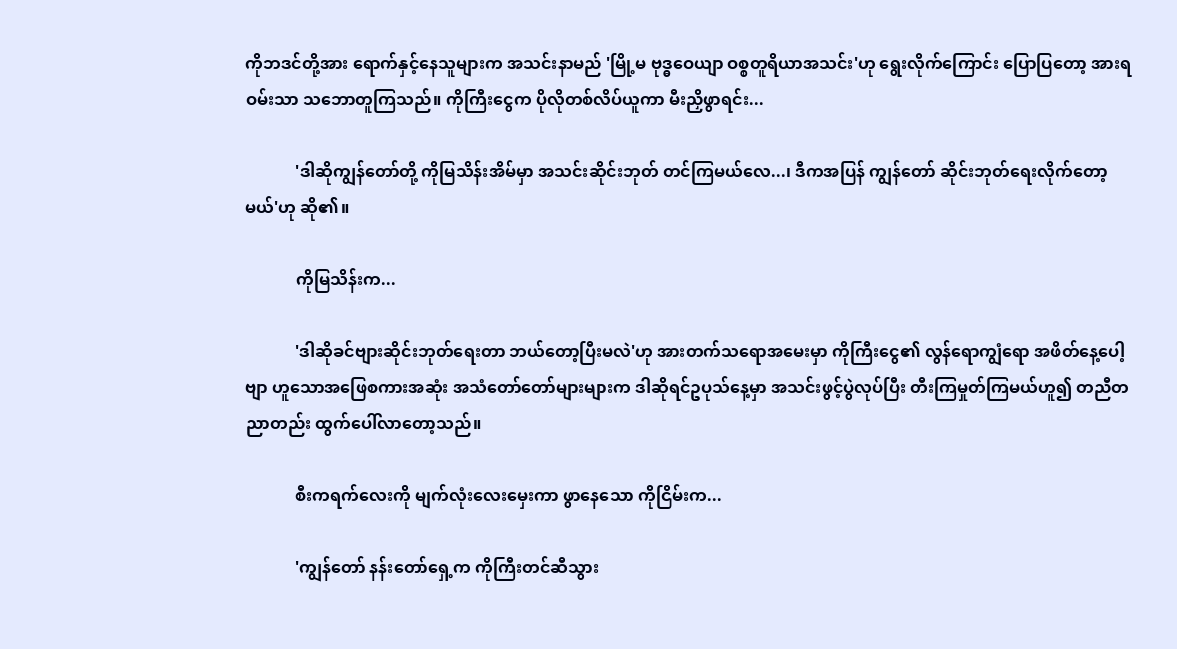ကိုဘဒင်တို့အား ရောက်နှင့်နေသူများက အသင်းနာမည် 'မြို့မ ဗုဒ္ဓဝေယျာ ဝစ္စတူရိယာအသင်း'ဟု ရွေးလိုက်ကြောင်း ပြောပြတော့ အားရ ဝမ်းသာ သဘောတူကြသည်။ ကိုကြီးငွေက ပိုလိုတစ်လိပ်ယူကာ မီးညှိဖွာရင်း...

            'ဒါဆိုကျွန်တော်တို့ ကိုမြသိန်းအိမ်မှာ အသင်းဆိုင်းဘုတ် တင်ကြမယ်လေ...၊ ဒီကအပြန် ကျွန်တော် ဆိုင်းဘုတ်ရေးလိုက်တော့မယ်'ဟု ဆို၏။

            ကိုမြသိန်းက...

            'ဒါဆိုခင်ဗျားဆိုင်းဘုတ်ရေးတာ ဘယ်တော့ပြီးမလဲ'ဟု အားတက်သရောအမေးမှာ ကိုကြီးငွေ၏ လွန်ရောကျွံရော အဖိတ်နေ့ပေါ့ဗျာ ဟူသောအဖြေစကားအဆုံး အသံတော်တော်များများက ဒါဆိုရင်ဥပုသ်နေ့မှာ အသင်းဖွင့်ပွဲလုပ်ပြီး တီးကြမှုတ်ကြမယ်ဟူ၍ တညီတညာတည်း ထွက်ပေါ်လာတော့သည်။

            စီးကရက်လေးကို မျက်လုံးလေးမှေးကာ ဖွာနေသော ကိုငြိမ်းက...

            'ကျွန်တော် နန်းတော်ရှေ့က ကိုကြီးတင်ဆီသွား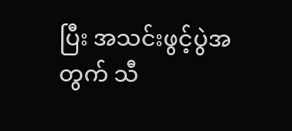ပြီး အသင်းဖွင့်ပွဲအတွက် သီ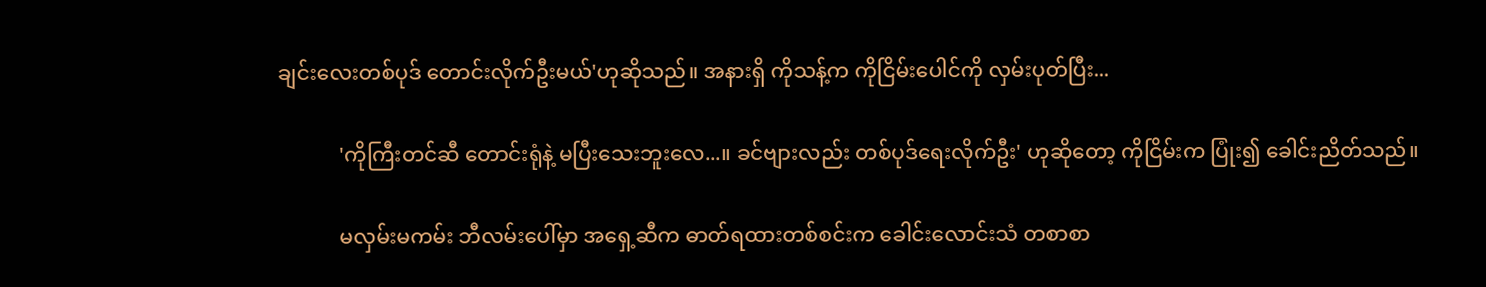ချင်းလေးတစ်ပုဒ် တောင်းလိုက်ဦးမယ်'ဟုဆိုသည်။ အနားရှိ ကိုသန့်က ကိုငြိမ်းပေါင်ကို လှမ်းပုတ်ပြီး...

            'ကိုကြီးတင်ဆီ တောင်းရုံနဲ့ မပြီးသေးဘူးလေ...။ ခင်ဗျားလည်း တစ်ပုဒ်ရေးလိုက်ဦး' ဟုဆိုတော့ ကိုငြိမ်းက ပြုံး၍ ခေါင်းညိတ်သည်။

            မလှမ်းမကမ်း ဘီလမ်းပေါ်မှာ အရှေ့ဆီက ဓာတ်ရထားတစ်စင်းက ခေါင်းလောင်းသံ တစာစာ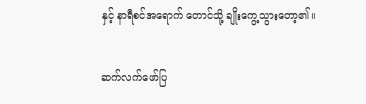နှင့် နာရီစင်အရောက် တောင်သို့ ချိုးကွေ့သွားတော့၏။

ဆက်လက်ဖော်ပြ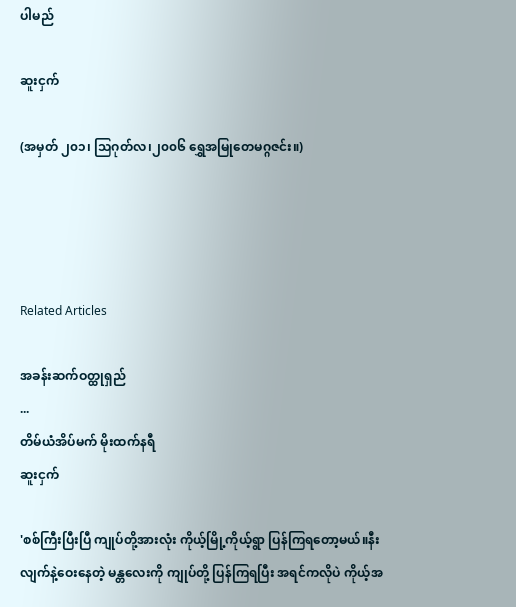ပါမည်

ဆူးငှက်

(အမှတ် ၂၀၁၊ သြဂုတ်လ၊၂၀၀၆ ရွှေအမြုတေမဂ္ဂဇင်း။)




Related Articles

အခန်းဆက်ဝတ္ထုရှည်
...
တိမ်ယံအိပ်မက် မိုးထက်နရီ
ဆူးငှက်

'စစ်ကြီးပြီးပြီ ကျုပ်တို့အားလုံး ကိုယ့်မြို့ကိုယ့်ရွာ ပြန်ကြရတော့မယ်။နီးလျက်နဲ့ဝေးနေတဲ့ မန္တလေးကို ကျုပ်တို့ ပြန်ကြရပြီး အရင်ကလိုပဲ ကိုယ့်အ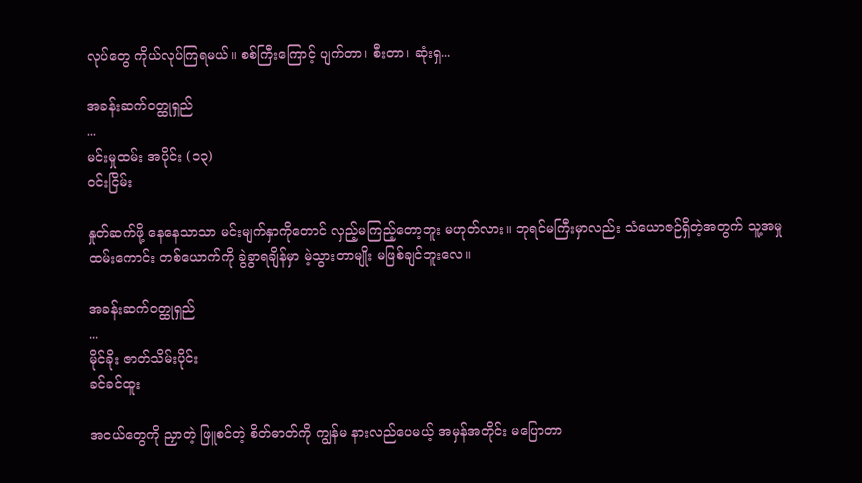လုပ်တွေ ကိုယ်လုပ်ကြရမယ်။ စစ်ကြီးကြောင့် ပျက်တာ၊ စီးတာ၊ ဆုံးရှ...

အခန်းဆက်ဝတ္ထုရှည်
...
မင်းမှုထမ်း အပိုင်း (၁၃)
ဝင်းငြိမ်း

နှုတ်ဆက်ဖို့ နေနေသာသာ မင်းမျက်နှာကိုတောင် လှည့်မကြည့်တော့ဘူး မဟုတ်လား။ ဘုရင်မကြီးမှာလည်း သံယောဇဉ်ရှိတဲ့အတွက် သူ့အမှုထမ်းကောင်း တစ်ယောက်ကို ခွဲခွာရချိန်မှာ မဲ့သွားတာမျိုး မဖြစ်ချင်ဘူးလေ။

အခန်းဆက်ဝတ္ထုရှည်
...
မိုင်ခိုး ဇာတ်သိမ်းပိုင်း
ခင်ခင်ထူး

အငယ်တွေကို ညှာတဲ့ ဖြူစင်တဲ့ စိတ်ဓာတ်ကို ကျွန်မ နားလည်ပေမယ့် အမှန်အတိုင်း မပြောတာ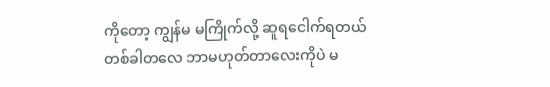ကိုတော့ ကျွန်မ မကြိုက်လို့ ဆူရငေါက်ရတယ် တစ်ခါတလေ ဘာမဟုတ်တာလေးကိုပဲ မ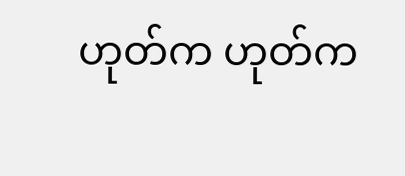ဟုတ်က ဟုတ်က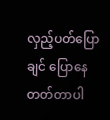လှည့်ပတ်ပြောချင် ပြောနေတတ်တာပါ